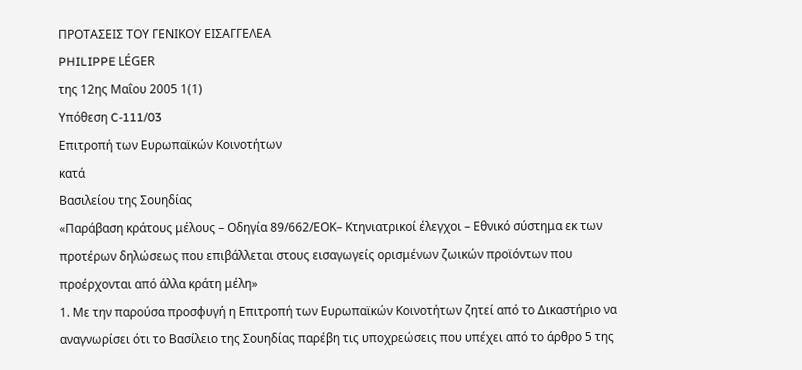ΠΡΟΤΑΣΕΙΣ ΤΟΥ ΓΕΝΙΚΟΥ ΕΙΣΑΓΓΕΛΕΑ
PHILIPPE LÉGER
της 12ης Μαΐου 2005 1(1)
Υπόθεση C-111/03
Επιτροπή των Ευρωπαϊκών Κοινοτήτων
κατά
Βασιλείου της Σουηδίας
«Παράβαση κράτους μέλους – Οδηγία 89/662/ΕΟΚ– Κτηνιατρικοί έλεγχοι – Εθνικό σύστημα εκ των προτέρων δηλώσεως που επιβάλλεται στους εισαγωγείς ορισμένων ζωικών προϊόντων που προέρχονται από άλλα κράτη μέλη»
1. Με την παρούσα προσφυγή η Επιτροπή των Ευρωπαϊκών Κοινοτήτων ζητεί από το Δικαστήριο να αναγνωρίσει ότι το Βασίλειο της Σουηδίας παρέβη τις υποχρεώσεις που υπέχει από το άρθρο 5 της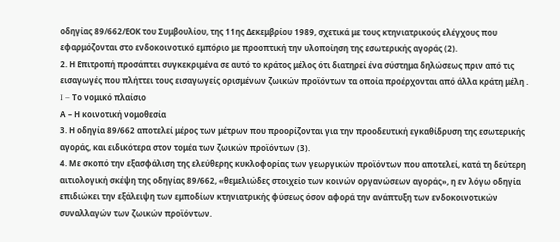οδηγίας 89/662/ΕΟΚ του Συμβουλίου, της 11ης Δεκεμβρίου 1989, σχετικά με τους κτηνιατρικούς ελέγχους που εφαρμόζονται στο ενδοκοινοτικό εμπόριο με προοπτική την υλοποίηση της εσωτερικής αγοράς (2).
2. Η Επιτροπή προσάπτει συγκεκριμένα σε αυτό το κράτος μέλος ότι διατηρεί ένα σύστημα δηλώσεως πριν από τις εισαγωγές που πλήττει τους εισαγωγείς ορισμένων ζωικών προϊόντων τα οποία προέρχονται από άλλα κράτη μέλη .
I – Το νομικό πλαίσιο
Α – Η κοινοτική νομοθεσία
3. Η οδηγία 89/662 αποτελεί μέρος των μέτρων που προορίζονται για την προοδευτική εγκαθίδρυση της εσωτερικής αγοράς, και ειδικότερα στον τομέα των ζωικών προϊόντων (3).
4. Με σκοπό την εξασφάλιση της ελεύθερης κυκλοφορίας των γεωργικών προϊόντων που αποτελεί, κατά τη δεύτερη αιτιολογική σκέψη της οδηγίας 89/662, «θεμελιώδες στοιχείο των κοινών οργανώσεων αγοράς», η εν λόγω οδηγία επιδιώκει την εξάλειψη των εμποδίων κτηνιατρικής φύσεως όσον αφορά την ανάπτυξη των ενδοκοινοτικών συναλλαγών των ζωικών προϊόντων.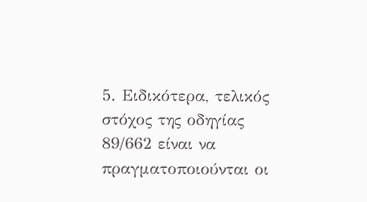5. Ειδικότερα, τελικός στόχος της οδηγίας 89/662 είναι να πραγματοποιούνται οι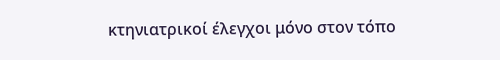κτηνιατρικοί έλεγχοι μόνο στον τόπο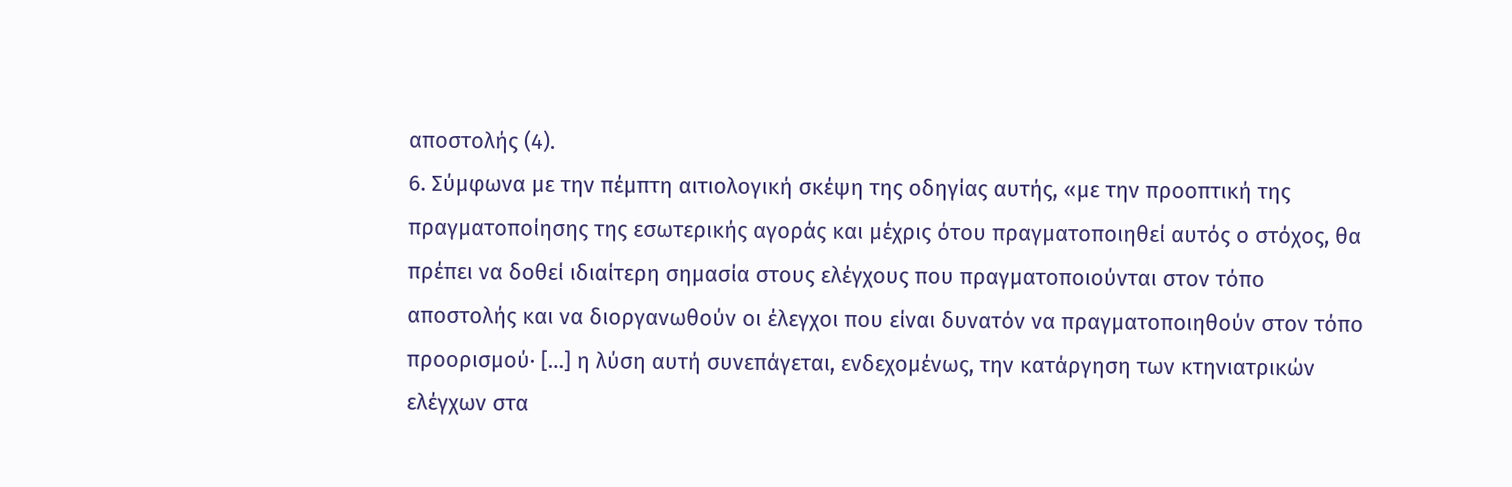αποστολής (4).
6. Σύμφωνα με την πέμπτη αιτιολογική σκέψη της οδηγίας αυτής, «με την προοπτική της πραγματοποίησης της εσωτερικής αγοράς και μέχρις ότου πραγματοποιηθεί αυτός ο στόχος, θα πρέπει να δοθεί ιδιαίτερη σημασία στους ελέγχους που πραγματοποιούνται στον τόπο αποστολής και να διοργανωθούν οι έλεγχοι που είναι δυνατόν να πραγματοποιηθούν στον τόπο προορισμού· […] η λύση αυτή συνεπάγεται, ενδεχομένως, την κατάργηση των κτηνιατρικών ελέγχων στα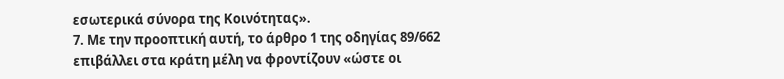εσωτερικά σύνορα της Κοινότητας».
7. Με την προοπτική αυτή, το άρθρο 1 της οδηγίας 89/662 επιβάλλει στα κράτη μέλη να φροντίζουν «ώστε οι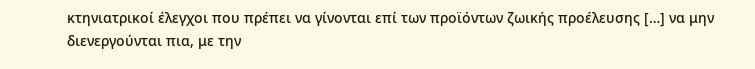κτηνιατρικοί έλεγχοι που πρέπει να γίνονται επί των προϊόντων ζωικής προέλευσης […] να μην διενεργούνται πια, με την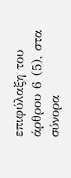επιφύλαξη του άρθρου 6 (5), στα σύνορα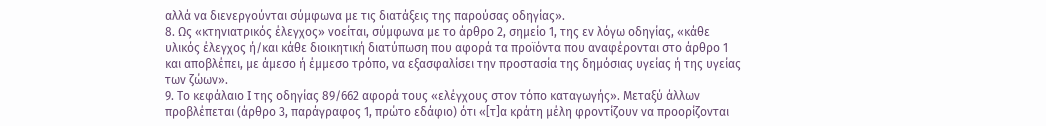αλλά να διενεργούνται σύμφωνα με τις διατάξεις της παρούσας οδηγίας».
8. Ως «κτηνιατρικός έλεγχος» νοείται, σύμφωνα με το άρθρο 2, σημείο 1, της εν λόγω οδηγίας, «κάθε υλικός έλεγχος ή/και κάθε διοικητική διατύπωση που αφορά τα προϊόντα που αναφέρονται στο άρθρο 1 και αποβλέπει, με άμεσο ή έμμεσο τρόπο, να εξασφαλίσει την προστασία της δημόσιας υγείας ή της υγείας των ζώων».
9. Το κεφάλαιο I της οδηγίας 89/662 αφορά τους «ελέγχους στον τόπο καταγωγής». Μεταξύ άλλων προβλέπεται (άρθρο 3, παράγραφος 1, πρώτο εδάφιο) ότι «[τ]α κράτη μέλη φροντίζουν να προορίζονται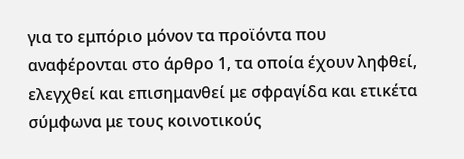για το εμπόριο μόνον τα προϊόντα που αναφέρονται στο άρθρο 1, τα οποία έχουν ληφθεί, ελεγχθεί και επισημανθεί με σφραγίδα και ετικέτα σύμφωνα με τους κοινοτικούς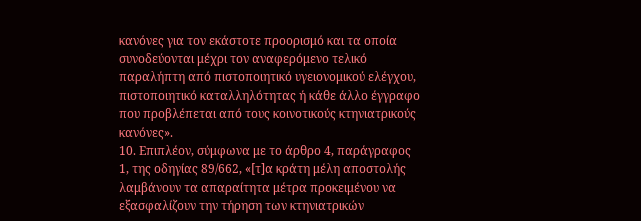κανόνες για τον εκάστοτε προορισμό και τα οποία συνοδεύονται μέχρι τον αναφερόμενο τελικό παραλήπτη από πιστοποιητικό υγειονομικού ελέγχου, πιστοποιητικό καταλληλότητας ή κάθε άλλο έγγραφο που προβλέπεται από τους κοινοτικούς κτηνιατρικούς κανόνες».
10. Επιπλέον, σύμφωνα με το άρθρο 4, παράγραφος 1, της οδηγίας 89/662, «[τ]α κράτη μέλη αποστολής λαμβάνουν τα απαραίτητα μέτρα προκειμένου να εξασφαλίζουν την τήρηση των κτηνιατρικών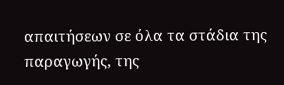απαιτήσεων σε όλα τα στάδια της παραγωγής, της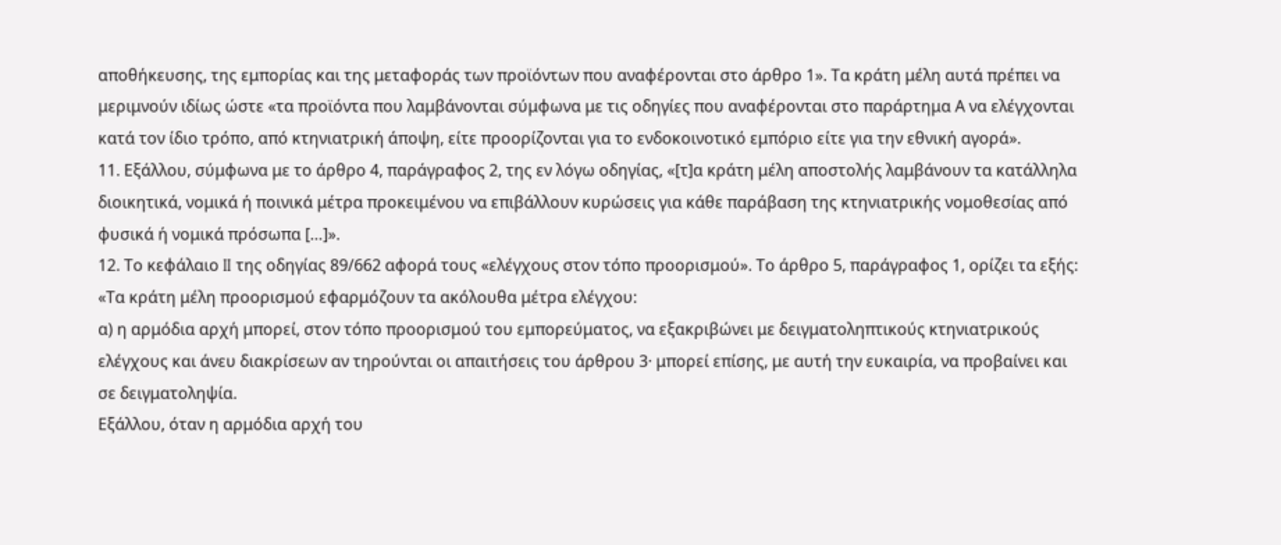αποθήκευσης, της εμπορίας και της μεταφοράς των προϊόντων που αναφέρονται στο άρθρο 1». Τα κράτη μέλη αυτά πρέπει να μεριμνούν ιδίως ώστε «τα προϊόντα που λαμβάνονται σύμφωνα με τις οδηγίες που αναφέρονται στο παράρτημα Α να ελέγχονται κατά τον ίδιο τρόπο, από κτηνιατρική άποψη, είτε προορίζονται για το ενδοκοινοτικό εμπόριο είτε για την εθνική αγορά».
11. Εξάλλου, σύμφωνα με το άρθρο 4, παράγραφος 2, της εν λόγω οδηγίας, «[τ]α κράτη μέλη αποστολής λαμβάνουν τα κατάλληλα διοικητικά, νομικά ή ποινικά μέτρα προκειμένου να επιβάλλουν κυρώσεις για κάθε παράβαση της κτηνιατρικής νομοθεσίας από φυσικά ή νομικά πρόσωπα […]».
12. Το κεφάλαιο II της οδηγίας 89/662 αφορά τους «ελέγχους στον τόπο προορισμού». Το άρθρο 5, παράγραφος 1, ορίζει τα εξής:
«Τα κράτη μέλη προορισμού εφαρμόζουν τα ακόλουθα μέτρα ελέγχου:
α) η αρμόδια αρχή μπορεί, στον τόπο προορισμού του εμπορεύματος, να εξακριβώνει με δειγματοληπτικούς κτηνιατρικούς ελέγχους και άνευ διακρίσεων αν τηρούνται οι απαιτήσεις του άρθρου 3· μπορεί επίσης, με αυτή την ευκαιρία, να προβαίνει και σε δειγματοληψία.
Εξάλλου, όταν η αρμόδια αρχή του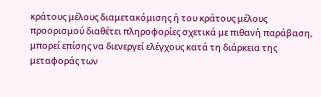κράτους μέλους διαμετακόμισης ή του κράτους μέλους προορισμού διαθέτει πληροφορίες σχετικά με πιθανή παράβαση, μπορεί επίσης να διενεργεί ελέγχους κατά τη διάρκεια της μεταφοράς των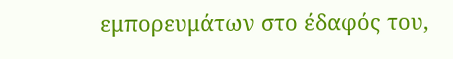εμπορευμάτων στο έδαφός του,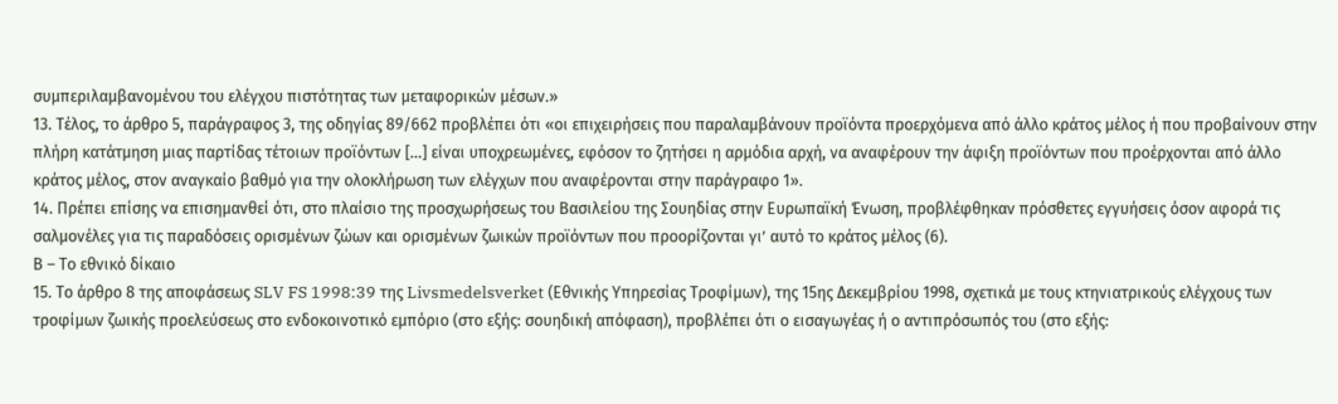συμπεριλαμβανομένου του ελέγχου πιστότητας των μεταφορικών μέσων.»
13. Τέλος, το άρθρο 5, παράγραφος 3, της οδηγίας 89/662 προβλέπει ότι «οι επιχειρήσεις που παραλαμβάνουν προϊόντα προερχόμενα από άλλο κράτος μέλος ή που προβαίνουν στην πλήρη κατάτμηση μιας παρτίδας τέτοιων προϊόντων […] είναι υποχρεωμένες, εφόσον το ζητήσει η αρμόδια αρχή, να αναφέρουν την άφιξη προϊόντων που προέρχονται από άλλο κράτος μέλος, στον αναγκαίο βαθμό για την ολοκλήρωση των ελέγχων που αναφέρονται στην παράγραφο 1».
14. Πρέπει επίσης να επισημανθεί ότι, στο πλαίσιο της προσχωρήσεως του Βασιλείου της Σουηδίας στην Ευρωπαϊκή Ένωση, προβλέφθηκαν πρόσθετες εγγυήσεις όσον αφορά τις σαλμονέλες για τις παραδόσεις ορισμένων ζώων και ορισμένων ζωικών προϊόντων που προορίζονται γι’ αυτό το κράτος μέλος (6).
Β – Το εθνικό δίκαιο
15. Το άρθρο 8 της αποφάσεως SLV FS 1998:39 της Livsmedelsverket (Εθνικής Υπηρεσίας Τροφίμων), της 15ης Δεκεμβρίου 1998, σχετικά με τους κτηνιατρικούς ελέγχους των τροφίμων ζωικής προελεύσεως στο ενδοκοινοτικό εμπόριο (στο εξής: σουηδική απόφαση), προβλέπει ότι ο εισαγωγέας ή ο αντιπρόσωπός του (στο εξής: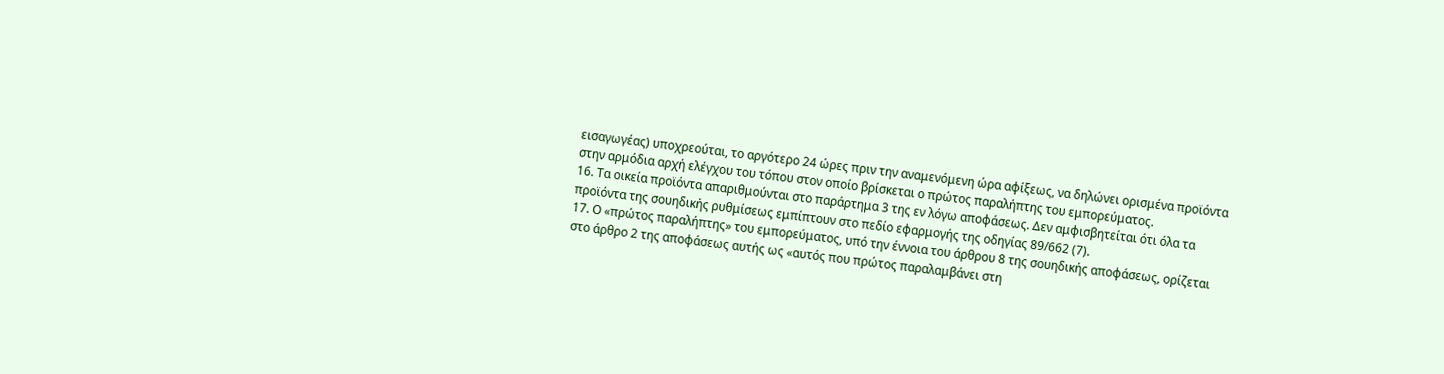εισαγωγέας) υποχρεούται, το αργότερο 24 ώρες πριν την αναμενόμενη ώρα αφίξεως, να δηλώνει ορισμένα προϊόντα στην αρμόδια αρχή ελέγχου του τόπου στον οποίο βρίσκεται ο πρώτος παραλήπτης του εμπορεύματος.
16. Τα οικεία προϊόντα απαριθμούνται στο παράρτημα 3 της εν λόγω αποφάσεως. Δεν αμφισβητείται ότι όλα τα προϊόντα της σουηδικής ρυθμίσεως εμπίπτουν στο πεδίο εφαρμογής της οδηγίας 89/662 (7).
17. Ο «πρώτος παραλήπτης» του εμπορεύματος, υπό την έννοια του άρθρου 8 της σουηδικής αποφάσεως, ορίζεται στο άρθρο 2 της αποφάσεως αυτής ως «αυτός που πρώτος παραλαμβάνει στη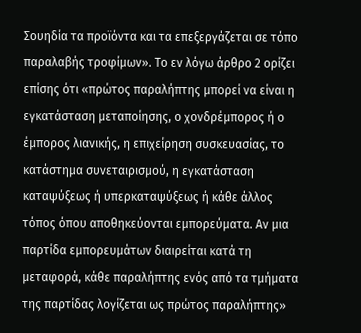Σουηδία τα προϊόντα και τα επεξεργάζεται σε τόπο παραλαβής τροφίμων». Το εν λόγω άρθρο 2 ορίζει επίσης ότι «πρώτος παραλήπτης μπορεί να είναι η εγκατάσταση μεταποίησης, ο χονδρέμπορος ή ο έμπορος λιανικής, η επιχείρηση συσκευασίας, το κατάστημα συνεταιρισμού, η εγκατάσταση καταψύξεως ή υπερκαταψύξεως ή κάθε άλλος τόπος όπου αποθηκεύονται εμπορεύματα. Αν μια παρτίδα εμπορευμάτων διαιρείται κατά τη μεταφορά, κάθε παραλήπτης ενός από τα τμήματα της παρτίδας λογίζεται ως πρώτος παραλήπτης»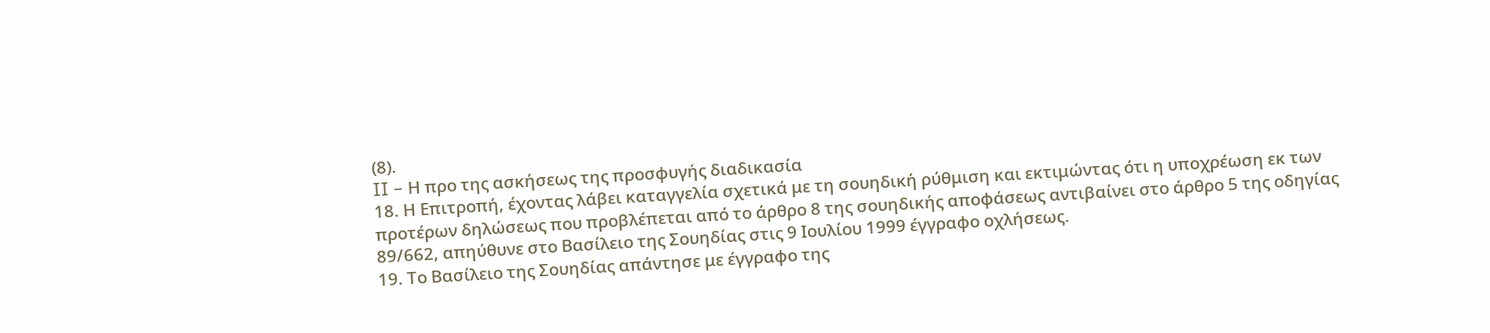(8).
II – Η προ της ασκήσεως της προσφυγής διαδικασία
18. Η Επιτροπή, έχοντας λάβει καταγγελία σχετικά με τη σουηδική ρύθμιση και εκτιμώντας ότι η υποχρέωση εκ των προτέρων δηλώσεως που προβλέπεται από το άρθρο 8 της σουηδικής αποφάσεως αντιβαίνει στο άρθρο 5 της οδηγίας 89/662, απηύθυνε στο Βασίλειο της Σουηδίας στις 9 Ιουλίου 1999 έγγραφο οχλήσεως.
19. Το Βασίλειο της Σουηδίας απάντησε με έγγραφο της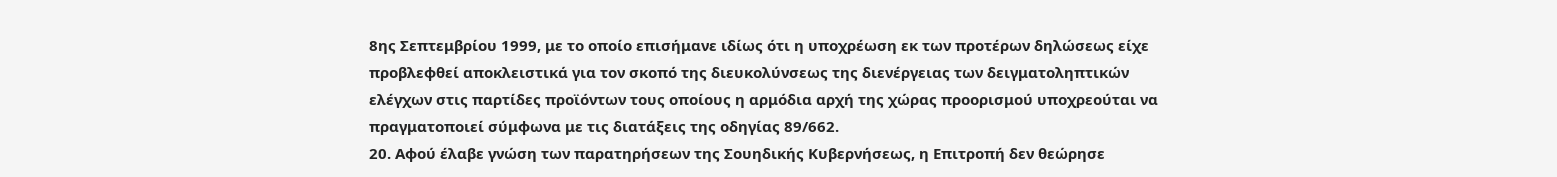8ης Σεπτεμβρίου 1999, με το οποίο επισήμανε ιδίως ότι η υποχρέωση εκ των προτέρων δηλώσεως είχε προβλεφθεί αποκλειστικά για τον σκοπό της διευκολύνσεως της διενέργειας των δειγματοληπτικών ελέγχων στις παρτίδες προϊόντων τους οποίους η αρμόδια αρχή της χώρας προορισμού υποχρεούται να πραγματοποιεί σύμφωνα με τις διατάξεις της οδηγίας 89/662.
20. Αφού έλαβε γνώση των παρατηρήσεων της Σουηδικής Κυβερνήσεως, η Επιτροπή δεν θεώρησε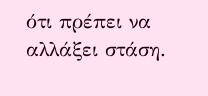ότι πρέπει να αλλάξει στάση.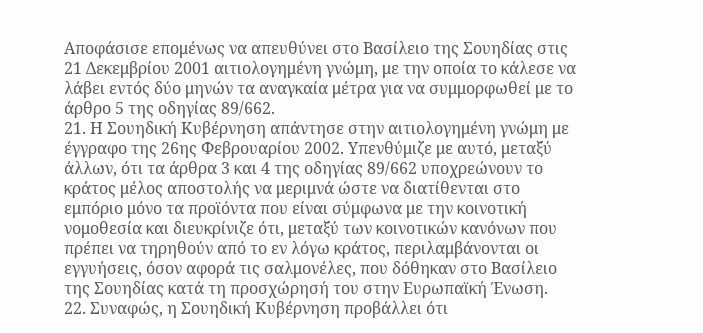Αποφάσισε επομένως να απευθύνει στο Βασίλειο της Σουηδίας στις 21 Δεκεμβρίου 2001 αιτιολογημένη γνώμη, με την οποία το κάλεσε να λάβει εντός δύο μηνών τα αναγκαία μέτρα για να συμμορφωθεί με το άρθρο 5 της οδηγίας 89/662.
21. Η Σουηδική Κυβέρνηση απάντησε στην αιτιολογημένη γνώμη με έγγραφο της 26ης Φεβρουαρίου 2002. Υπενθύμιζε με αυτό, μεταξύ άλλων, ότι τα άρθρα 3 και 4 της οδηγίας 89/662 υποχρεώνουν το κράτος μέλος αποστολής να μεριμνά ώστε να διατίθενται στο εμπόριο μόνο τα προϊόντα που είναι σύμφωνα με την κοινοτική νομοθεσία και διευκρίνιζε ότι, μεταξύ των κοινοτικών κανόνων που πρέπει να τηρηθούν από το εν λόγω κράτος, περιλαμβάνονται οι εγγυήσεις, όσον αφορά τις σαλμονέλες, που δόθηκαν στο Βασίλειο της Σουηδίας κατά τη προσχώρησή του στην Ευρωπαϊκή Ένωση.
22. Συναφώς, η Σουηδική Κυβέρνηση προβάλλει ότι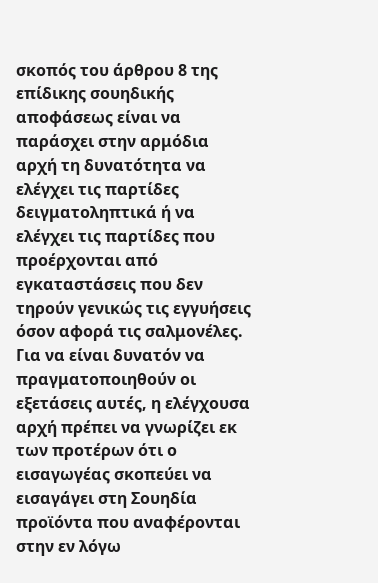σκοπός του άρθρου 8 της επίδικης σουηδικής αποφάσεως είναι να παράσχει στην αρμόδια αρχή τη δυνατότητα να ελέγχει τις παρτίδες δειγματοληπτικά ή να ελέγχει τις παρτίδες που προέρχονται από εγκαταστάσεις που δεν τηρούν γενικώς τις εγγυήσεις όσον αφορά τις σαλμονέλες. Για να είναι δυνατόν να πραγματοποιηθούν οι εξετάσεις αυτές, η ελέγχουσα αρχή πρέπει να γνωρίζει εκ των προτέρων ότι ο εισαγωγέας σκοπεύει να εισαγάγει στη Σουηδία προϊόντα που αναφέρονται στην εν λόγω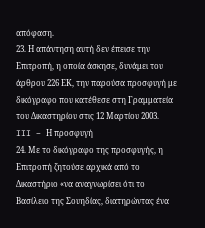απόφαση.
23. Η απάντηση αυτή δεν έπεισε την Επιτροπή, η οποία άσκησε, δυνάμει του άρθρου 226 ΕΚ, την παρούσα προσφυγή με δικόγραφο που κατέθεσε στη Γραμματεία του Δικαστηρίου στις 12 Μαρτίου 2003.
III – Η προσφυγή
24. Με το δικόγραφο της προσφυγής, η Επιτροπή ζητούσε αρχικά από το Δικαστήριο «να αναγνωρίσει ότι το Βασίλειο της Σουηδίας, διατηρώντας ένα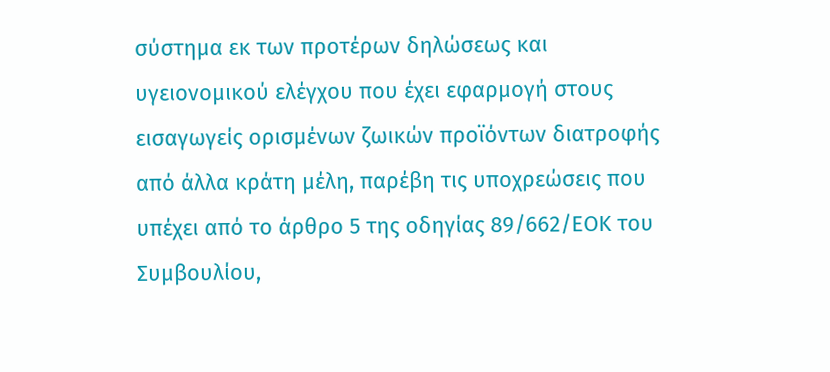σύστημα εκ των προτέρων δηλώσεως και υγειονομικού ελέγχου που έχει εφαρμογή στους εισαγωγείς ορισμένων ζωικών προϊόντων διατροφής από άλλα κράτη μέλη, παρέβη τις υποχρεώσεις που υπέχει από το άρθρο 5 της οδηγίας 89/662/ΕΟΚ του Συμβουλίου,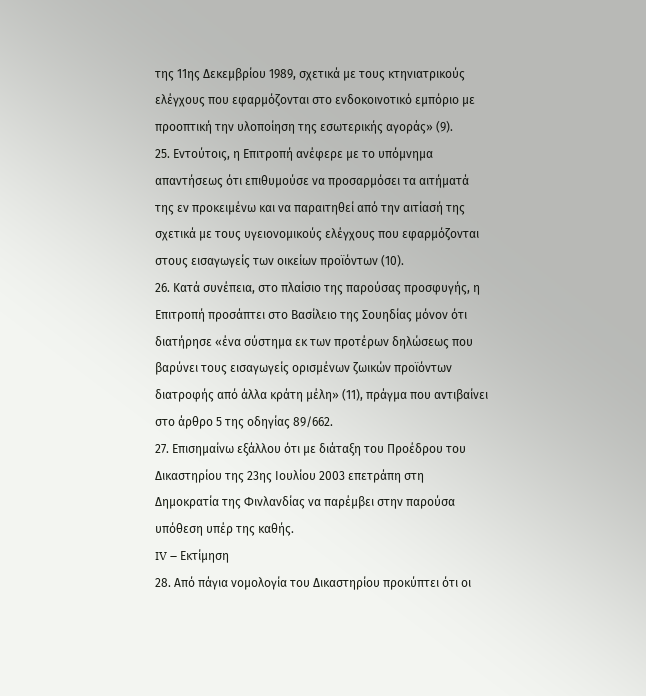της 11ης Δεκεμβρίου 1989, σχετικά με τους κτηνιατρικούς ελέγχους που εφαρμόζονται στο ενδοκοινοτικό εμπόριο με προοπτική την υλοποίηση της εσωτερικής αγοράς» (9).
25. Εντούτοις, η Επιτροπή ανέφερε με το υπόμνημα απαντήσεως ότι επιθυμούσε να προσαρμόσει τα αιτήματά της εν προκειμένω και να παραιτηθεί από την αιτίασή της σχετικά με τους υγειονομικούς ελέγχους που εφαρμόζονται στους εισαγωγείς των οικείων προϊόντων (10).
26. Κατά συνέπεια, στο πλαίσιο της παρούσας προσφυγής, η Επιτροπή προσάπτει στο Βασίλειο της Σουηδίας μόνον ότι διατήρησε «ένα σύστημα εκ των προτέρων δηλώσεως που βαρύνει τους εισαγωγείς ορισμένων ζωικών προϊόντων διατροφής από άλλα κράτη μέλη» (11), πράγμα που αντιβαίνει στο άρθρο 5 της οδηγίας 89/662.
27. Επισημαίνω εξάλλου ότι με διάταξη του Προέδρου του Δικαστηρίου της 23ης Ιουλίου 2003 επετράπη στη Δημοκρατία της Φινλανδίας να παρέμβει στην παρούσα υπόθεση υπέρ της καθής.
IV – Εκτίμηση
28. Από πάγια νομολογία του Δικαστηρίου προκύπτει ότι οι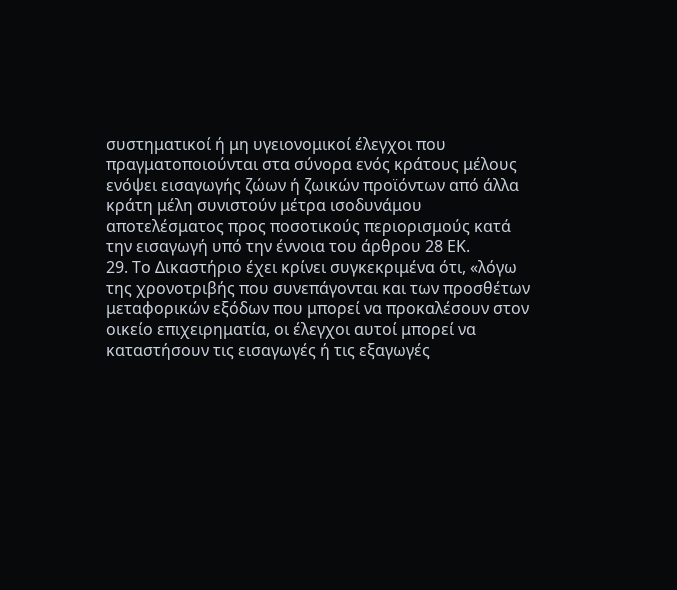συστηματικοί ή μη υγειονομικοί έλεγχοι που πραγματοποιούνται στα σύνορα ενός κράτους μέλους ενόψει εισαγωγής ζώων ή ζωικών προϊόντων από άλλα κράτη μέλη συνιστούν μέτρα ισοδυνάμου αποτελέσματος προς ποσοτικούς περιορισμούς κατά την εισαγωγή υπό την έννοια του άρθρου 28 ΕΚ.
29. Το Δικαστήριο έχει κρίνει συγκεκριμένα ότι, «λόγω της χρονοτριβής που συνεπάγονται και των προσθέτων μεταφορικών εξόδων που μπορεί να προκαλέσουν στον οικείο επιχειρηματία, οι έλεγχοι αυτοί μπορεί να καταστήσουν τις εισαγωγές ή τις εξαγωγές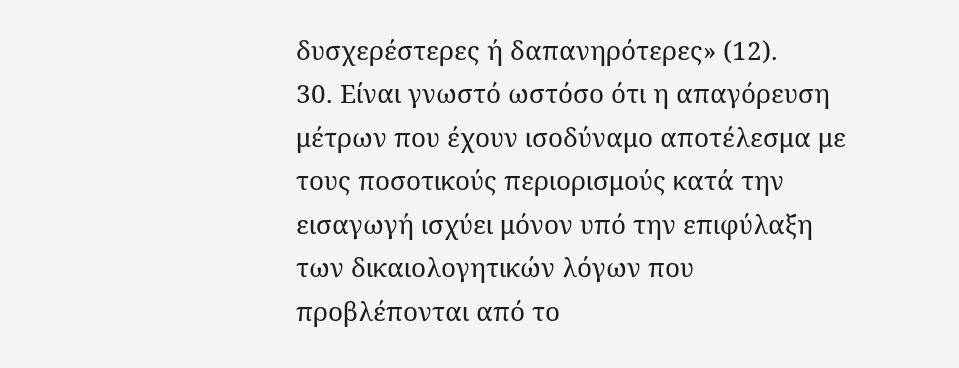δυσχερέστερες ή δαπανηρότερες» (12).
30. Είναι γνωστό ωστόσο ότι η απαγόρευση μέτρων που έχουν ισοδύναμο αποτέλεσμα με τους ποσοτικούς περιορισμούς κατά την εισαγωγή ισχύει μόνον υπό την επιφύλαξη των δικαιολογητικών λόγων που προβλέπονται από το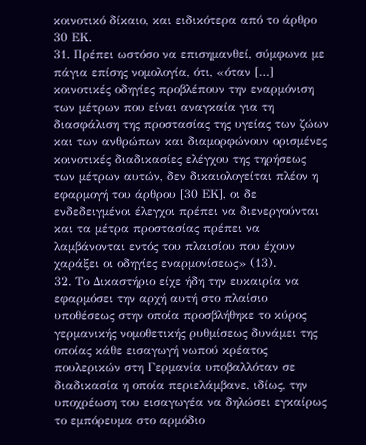κοινοτικό δίκαιο, και ειδικότερα από το άρθρο 30 ΕΚ.
31. Πρέπει ωστόσο να επισημανθεί, σύμφωνα με πάγια επίσης νομολογία, ότι, «όταν […] κοινοτικές οδηγίες προβλέπουν την εναρμόνιση των μέτρων που είναι αναγκαία για τη διασφάλιση της προστασίας της υγείας των ζώων και των ανθρώπων και διαμορφώνουν ορισμένες κοινοτικές διαδικασίες ελέγχου της τηρήσεως των μέτρων αυτών, δεν δικαιολογείται πλέον η εφαρμογή του άρθρου [30 ΕΚ], οι δε ενδεδειγμένοι έλεγχοι πρέπει να διενεργούνται και τα μέτρα προστασίας πρέπει να λαμβάνονται εντός του πλαισίου που έχουν χαράξει οι οδηγίες εναρμονίσεως» (13).
32. Το Δικαστήριο είχε ήδη την ευκαιρία να εφαρμόσει την αρχή αυτή στο πλαίσιο υποθέσεως στην οποία προσβλήθηκε το κύρος γερμανικής νομοθετικής ρυθμίσεως δυνάμει της οποίας κάθε εισαγωγή νωπού κρέατος πουλερικών στη Γερμανία υποβαλλόταν σε διαδικασία η οποία περιελάμβανε, ιδίως, την υποχρέωση του εισαγωγέα να δηλώσει εγκαίρως το εμπόρευμα στο αρμόδιο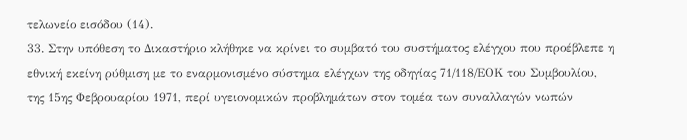τελωνείο εισόδου (14).
33. Στην υπόθεση το Δικαστήριο κλήθηκε να κρίνει το συμβατό του συστήματος ελέγχου που προέβλεπε η εθνική εκείνη ρύθμιση με το εναρμονισμένο σύστημα ελέγχων της οδηγίας 71/118/ΕΟΚ του Συμβουλίου, της 15ης Φεβρουαρίου 1971, περί υγειονομικών προβλημάτων στον τομέα των συναλλαγών νωπών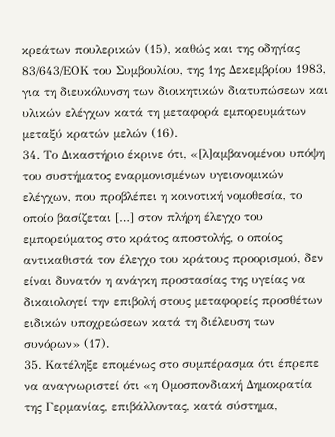κρεάτων πουλερικών (15), καθώς και της οδηγίας 83/643/ΕΟΚ του Συμβουλίου, της 1ης Δεκεμβρίου 1983, για τη διευκόλυνση των διοικητικών διατυπώσεων και υλικών ελέγχων κατά τη μεταφορά εμπορευμάτων μεταξύ κρατών μελών (16).
34. Το Δικαστήριο έκρινε ότι, «[λ]αμβανομένου υπόψη του συστήματος εναρμονισμένων υγειονομικών ελέγχων, που προβλέπει η κοινοτική νομοθεσία, το οποίο βασίζεται […] στον πλήρη έλεγχο του εμπορεύματος στο κράτος αποστολής, ο οποίος αντικαθιστά τον έλεγχο του κράτους προορισμού, δεν είναι δυνατόν η ανάγκη προστασίας της υγείας να δικαιολογεί την επιβολή στους μεταφορείς προσθέτων ειδικών υποχρεώσεων κατά τη διέλευση των συνόρων» (17).
35. Κατέληξε επομένως στο συμπέρασμα ότι έπρεπε να αναγνωριστεί ότι «η Ομοσπονδιακή Δημοκρατία της Γερμανίας, επιβάλλοντας, κατά σύστημα,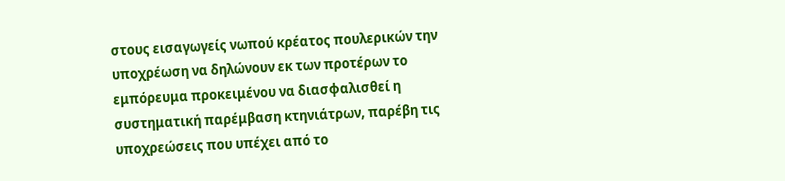στους εισαγωγείς νωπού κρέατος πουλερικών την υποχρέωση να δηλώνουν εκ των προτέρων το εμπόρευμα προκειμένου να διασφαλισθεί η συστηματική παρέμβαση κτηνιάτρων, παρέβη τις υποχρεώσεις που υπέχει από το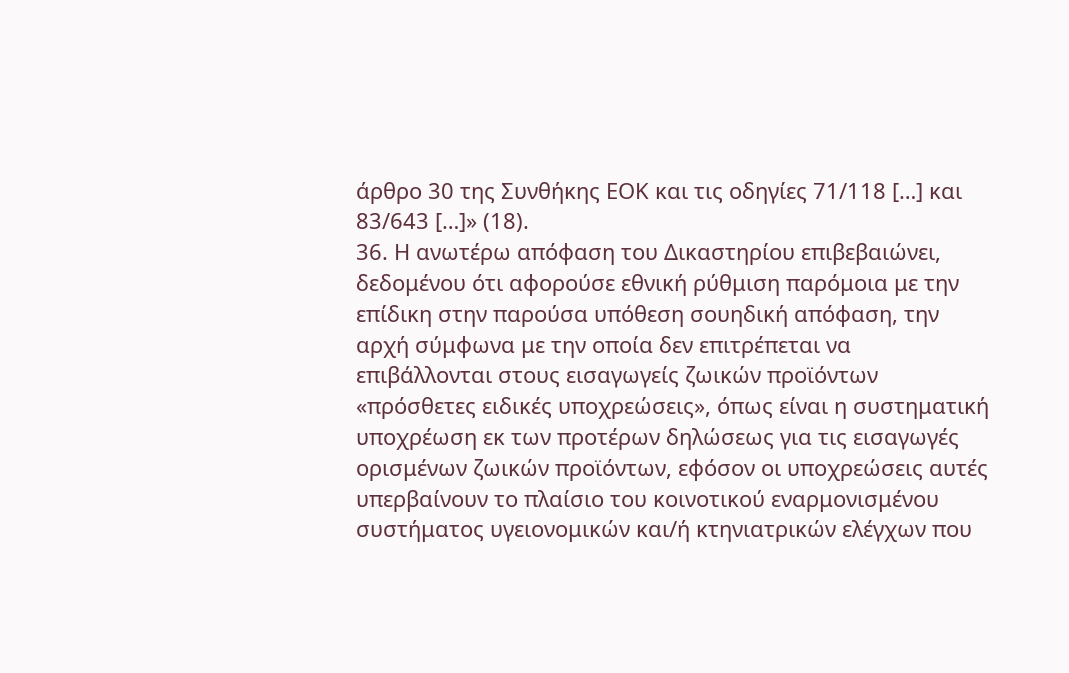άρθρο 30 της Συνθήκης ΕΟΚ και τις οδηγίες 71/118 […] και 83/643 […]» (18).
36. Η ανωτέρω απόφαση του Δικαστηρίου επιβεβαιώνει, δεδομένου ότι αφορούσε εθνική ρύθμιση παρόμοια με την επίδικη στην παρούσα υπόθεση σουηδική απόφαση, την αρχή σύμφωνα με την οποία δεν επιτρέπεται να επιβάλλονται στους εισαγωγείς ζωικών προϊόντων «πρόσθετες ειδικές υποχρεώσεις», όπως είναι η συστηματική υποχρέωση εκ των προτέρων δηλώσεως για τις εισαγωγές ορισμένων ζωικών προϊόντων, εφόσον οι υποχρεώσεις αυτές υπερβαίνουν το πλαίσιο του κοινοτικού εναρμονισμένου συστήματος υγειονομικών και/ή κτηνιατρικών ελέγχων που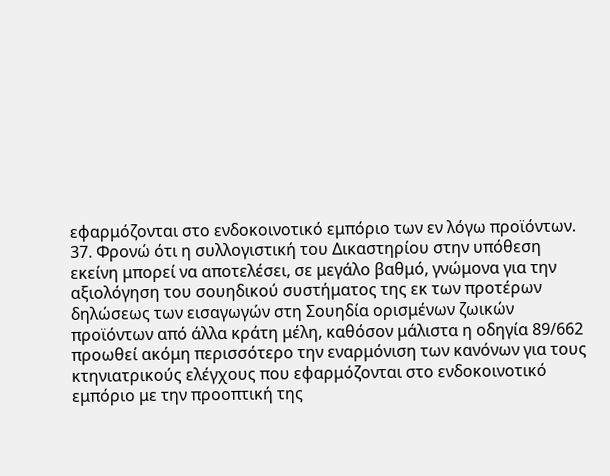εφαρμόζονται στο ενδοκοινοτικό εμπόριο των εν λόγω προϊόντων.
37. Φρονώ ότι η συλλογιστική του Δικαστηρίου στην υπόθεση εκείνη μπορεί να αποτελέσει, σε μεγάλο βαθμό, γνώμονα για την αξιολόγηση του σουηδικού συστήματος της εκ των προτέρων δηλώσεως των εισαγωγών στη Σουηδία ορισμένων ζωικών προϊόντων από άλλα κράτη μέλη, καθόσον μάλιστα η οδηγία 89/662 προωθεί ακόμη περισσότερο την εναρμόνιση των κανόνων για τους κτηνιατρικούς ελέγχους που εφαρμόζονται στο ενδοκοινοτικό εμπόριο με την προοπτική της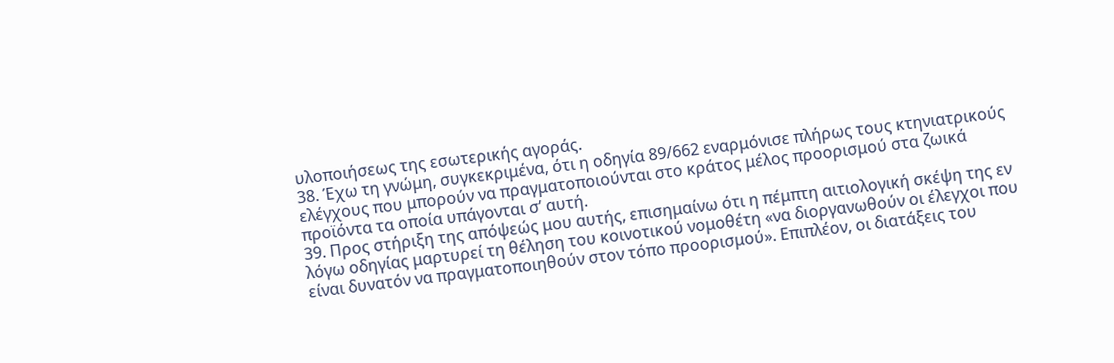υλοποιήσεως της εσωτερικής αγοράς.
38. Έχω τη γνώμη, συγκεκριμένα, ότι η οδηγία 89/662 εναρμόνισε πλήρως τους κτηνιατρικούς ελέγχους που μπορούν να πραγματοποιούνται στο κράτος μέλος προορισμού στα ζωικά προϊόντα τα οποία υπάγονται σ’ αυτή.
39. Προς στήριξη της απόψεώς μου αυτής, επισημαίνω ότι η πέμπτη αιτιολογική σκέψη της εν λόγω οδηγίας μαρτυρεί τη θέληση του κοινοτικού νομοθέτη «να διοργανωθούν οι έλεγχοι που είναι δυνατόν να πραγματοποιηθούν στον τόπο προορισμού». Επιπλέον, οι διατάξεις του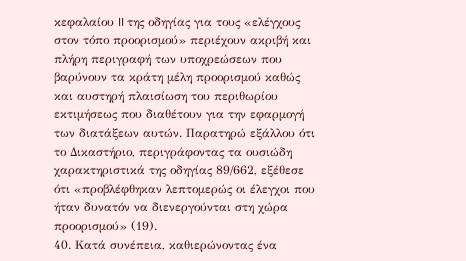κεφαλαίου II της οδηγίας για τους «ελέγχους στον τόπο προορισμού» περιέχουν ακριβή και πλήρη περιγραφή των υποχρεώσεων που βαρύνουν τα κράτη μέλη προορισμού καθώς και αυστηρή πλαισίωση του περιθωρίου εκτιμήσεως που διαθέτουν για την εφαρμογή των διατάξεων αυτών. Παρατηρώ εξάλλου ότι το Δικαστήριο, περιγράφοντας τα ουσιώδη χαρακτηριστικά της οδηγίας 89/662, εξέθεσε ότι «προβλέφθηκαν λεπτομερώς οι έλεγχοι που ήταν δυνατόν να διενεργούνται στη χώρα προορισμού» (19).
40. Κατά συνέπεια, καθιερώνοντας ένα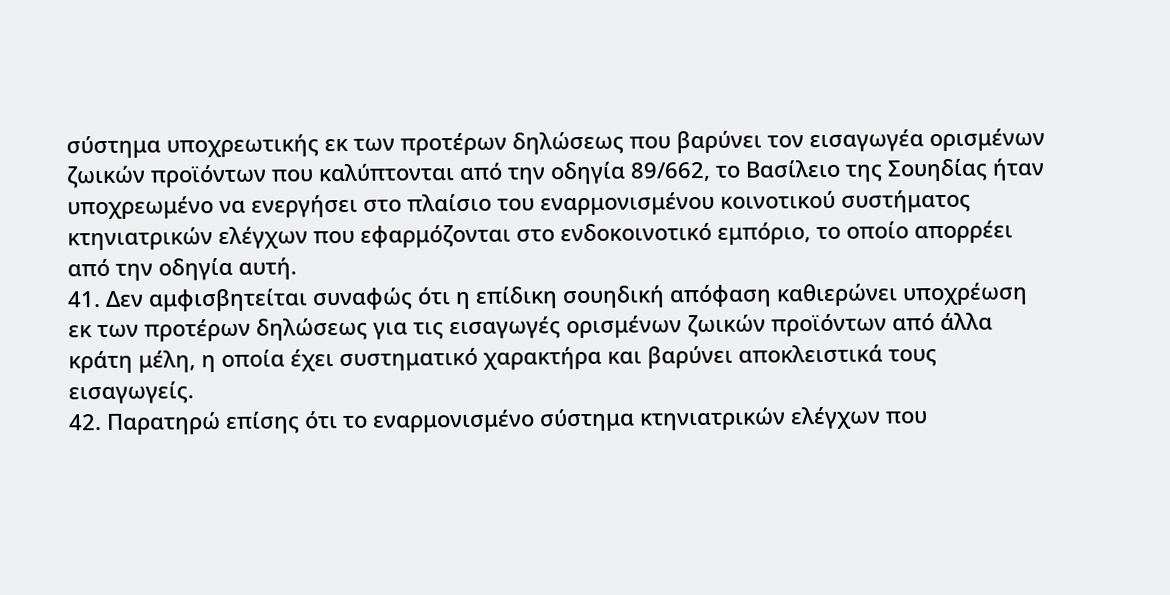σύστημα υποχρεωτικής εκ των προτέρων δηλώσεως που βαρύνει τον εισαγωγέα ορισμένων ζωικών προϊόντων που καλύπτονται από την οδηγία 89/662, το Βασίλειο της Σουηδίας ήταν υποχρεωμένο να ενεργήσει στο πλαίσιο του εναρμονισμένου κοινοτικού συστήματος κτηνιατρικών ελέγχων που εφαρμόζονται στο ενδοκοινοτικό εμπόριο, το οποίο απορρέει από την οδηγία αυτή.
41. Δεν αμφισβητείται συναφώς ότι η επίδικη σουηδική απόφαση καθιερώνει υποχρέωση εκ των προτέρων δηλώσεως για τις εισαγωγές ορισμένων ζωικών προϊόντων από άλλα κράτη μέλη, η οποία έχει συστηματικό χαρακτήρα και βαρύνει αποκλειστικά τους εισαγωγείς.
42. Παρατηρώ επίσης ότι το εναρμονισμένο σύστημα κτηνιατρικών ελέγχων που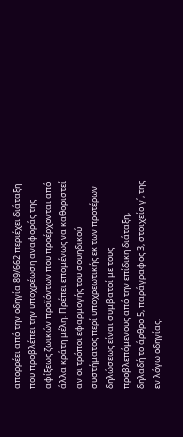απορρέει από την οδηγία 89/662 περιέχει διάταξη που προβλέπει την υποχρέωση αναφοράς της αφίξεως ζωικών προϊόντων που προέρχονται από άλλα κράτη μέλη. Πρέπει επομένως να καθοριστεί αν οι τρόποι εφαρμογής του σουηδικού συστήματος περί υποχρεωτικής εκ των προτέρων δηλώσεως είναι συμβατοί με τους προβλεπόμενους από την επίδικη διάταξη, δηλαδή το άρθρο 5, παράγραφος 3, στοιχείο γ΄, της εν λόγω οδηγίας.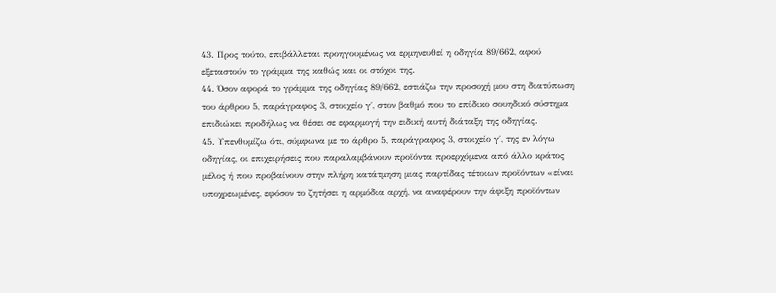43. Προς τούτο, επιβάλλεται προηγουμένως να ερμηνευθεί η οδηγία 89/662, αφού εξεταστούν το γράμμα της καθώς και οι στόχοι της.
44. Όσον αφορά το γράμμα της οδηγίας 89/662, εστιάζω την προσοχή μου στη διατύπωση του άρθρου 5, παράγραφος 3, στοιχείο γ΄, στον βαθμό που το επίδικο σουηδικό σύστημα επιδιώκει προδήλως να θέσει σε εφαρμογή την ειδική αυτή διάταξη της οδηγίας.
45. Υπενθυμίζω ότι, σύμφωνα με το άρθρο 5, παράγραφος 3, στοιχείο γ΄, της εν λόγω οδηγίας, οι επιχειρήσεις που παραλαμβάνουν προϊόντα προερχόμενα από άλλο κράτος μέλος ή που προβαίνουν στην πλήρη κατάτμηση μιας παρτίδας τέτοιων προϊόντων «είναι υποχρεωμένες, εφόσον το ζητήσει η αρμόδια αρχή, να αναφέρουν την άφιξη προϊόντων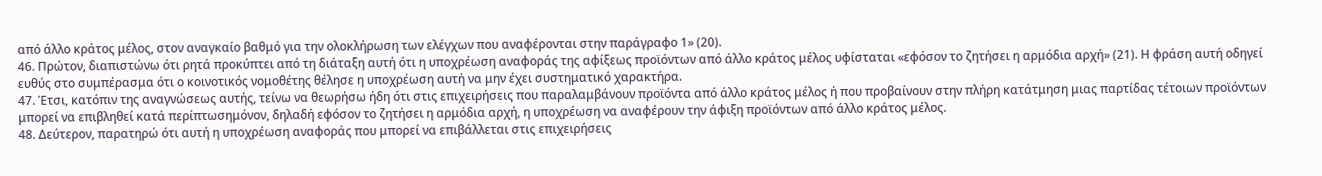από άλλο κράτος μέλος, στον αναγκαίο βαθμό για την ολοκλήρωση των ελέγχων που αναφέρονται στην παράγραφο 1» (20).
46. Πρώτον, διαπιστώνω ότι ρητά προκύπτει από τη διάταξη αυτή ότι η υποχρέωση αναφοράς της αφίξεως προϊόντων από άλλο κράτος μέλος υφίσταται «εφόσον το ζητήσει η αρμόδια αρχή» (21). Η φράση αυτή οδηγεί ευθύς στο συμπέρασμα ότι ο κοινοτικός νομοθέτης θέλησε η υποχρέωση αυτή να μην έχει συστηματικό χαρακτήρα.
47. Έτσι, κατόπιν της αναγνώσεως αυτής, τείνω να θεωρήσω ήδη ότι στις επιχειρήσεις που παραλαμβάνουν προϊόντα από άλλο κράτος μέλος ή που προβαίνουν στην πλήρη κατάτμηση μιας παρτίδας τέτοιων προϊόντων μπορεί να επιβληθεί κατά περίπτωσημόνον, δηλαδή εφόσον το ζητήσει η αρμόδια αρχή, η υποχρέωση να αναφέρουν την άφιξη προϊόντων από άλλο κράτος μέλος.
48. Δεύτερον, παρατηρώ ότι αυτή η υποχρέωση αναφοράς που μπορεί να επιβάλλεται στις επιχειρήσεις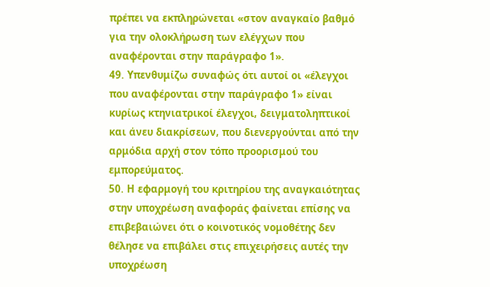πρέπει να εκπληρώνεται «στον αναγκαίο βαθμό για την ολοκλήρωση των ελέγχων που αναφέρονται στην παράγραφο 1».
49. Υπενθυμίζω συναφώς ότι αυτοί οι «έλεγχοι που αναφέρονται στην παράγραφο 1» είναι κυρίως κτηνιατρικοί έλεγχοι, δειγματοληπτικοί και άνευ διακρίσεων, που διενεργούνται από την αρμόδια αρχή στον τόπο προορισμού του εμπορεύματος.
50. Η εφαρμογή του κριτηρίου της αναγκαιότητας στην υποχρέωση αναφοράς φαίνεται επίσης να επιβεβαιώνει ότι ο κοινοτικός νομοθέτης δεν θέλησε να επιβάλει στις επιχειρήσεις αυτές την υποχρέωση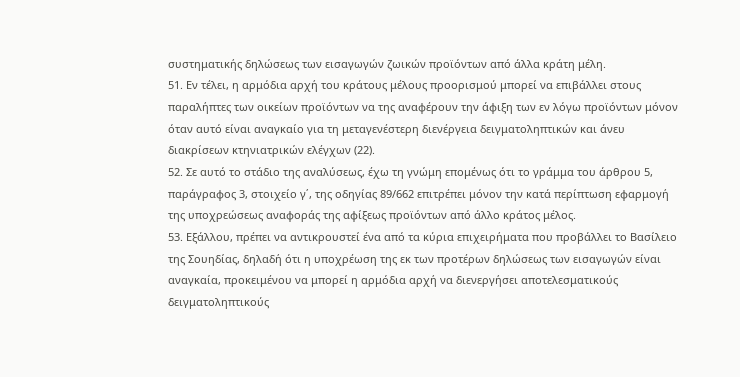συστηματικής δηλώσεως των εισαγωγών ζωικών προϊόντων από άλλα κράτη μέλη.
51. Εν τέλει, η αρμόδια αρχή του κράτους μέλους προορισμού μπορεί να επιβάλλει στους παραλήπτες των οικείων προϊόντων να της αναφέρουν την άφιξη των εν λόγω προϊόντων μόνον όταν αυτό είναι αναγκαίο για τη μεταγενέστερη διενέργεια δειγματοληπτικών και άνευ διακρίσεων κτηνιατρικών ελέγχων (22).
52. Σε αυτό το στάδιο της αναλύσεως, έχω τη γνώμη επομένως ότι το γράμμα του άρθρου 5, παράγραφος 3, στοιχείο γ΄, της οδηγίας 89/662 επιτρέπει μόνον την κατά περίπτωση εφαρμογή της υποχρεώσεως αναφοράς της αφίξεως προϊόντων από άλλο κράτος μέλος.
53. Εξάλλου, πρέπει να αντικρουστεί ένα από τα κύρια επιχειρήματα που προβάλλει το Βασίλειο της Σουηδίας, δηλαδή ότι η υποχρέωση της εκ των προτέρων δηλώσεως των εισαγωγών είναι αναγκαία, προκειμένου να μπορεί η αρμόδια αρχή να διενεργήσει αποτελεσματικούς δειγματοληπτικούς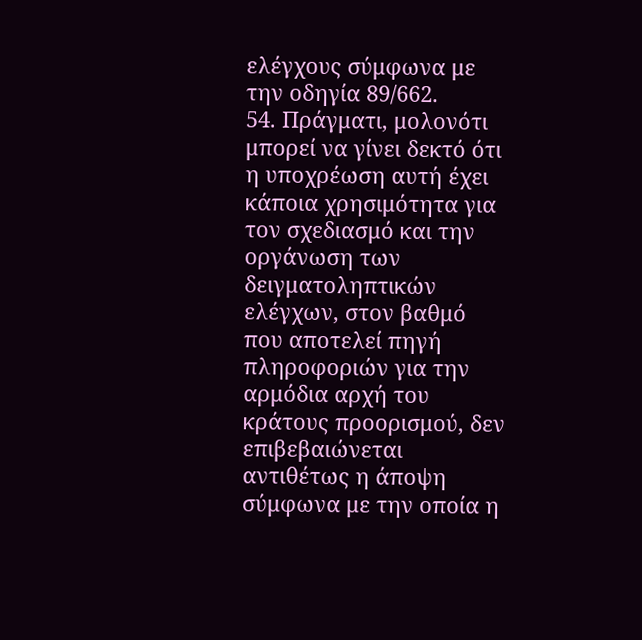ελέγχους σύμφωνα με την οδηγία 89/662.
54. Πράγματι, μολονότι μπορεί να γίνει δεκτό ότι η υποχρέωση αυτή έχει κάποια χρησιμότητα για τον σχεδιασμό και την οργάνωση των δειγματοληπτικών ελέγχων, στον βαθμό που αποτελεί πηγή πληροφοριών για την αρμόδια αρχή του κράτους προορισμού, δεν επιβεβαιώνεται αντιθέτως η άποψη σύμφωνα με την οποία η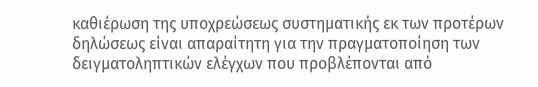καθιέρωση της υποχρεώσεως συστηματικής εκ των προτέρων δηλώσεως είναι απαραίτητη για την πραγματοποίηση των δειγματοληπτικών ελέγχων που προβλέπονται από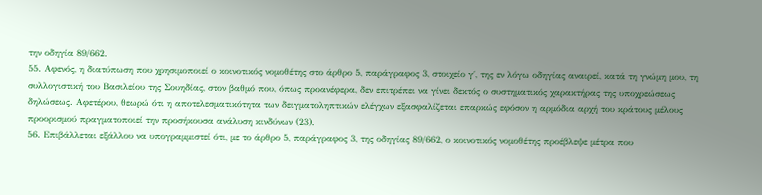την οδηγία 89/662.
55. Αφενός, η διατύπωση που χρησιμοποιεί ο κοινοτικός νομοθέτης στο άρθρο 5, παράγραφος 3, στοιχείο γ΄, της εν λόγω οδηγίας αναιρεί, κατά τη γνώμη μου, τη συλλογιστική του Βασιλείου της Σουηδίας, στον βαθμό που, όπως προανέφερα, δεν επιτρέπει να γίνει δεκτός ο συστηματικός χαρακτήρας της υποχρεώσεως δηλώσεως. Αφετέρου, θεωρώ ότι η αποτελεσματικότητα των δειγματοληπτικών ελέγχων εξασφαλίζεται επαρκώς εφόσον η αρμόδια αρχή του κράτους μέλους προορισμού πραγματοποιεί την προσήκουσα ανάλυση κινδύνων (23).
56. Επιβάλλεται εξάλλου να υπογραμμιστεί ότι, με το άρθρο 5, παράγραφος 3, της οδηγίας 89/662, ο κοινοτικός νομοθέτης προέβλεψε μέτρα που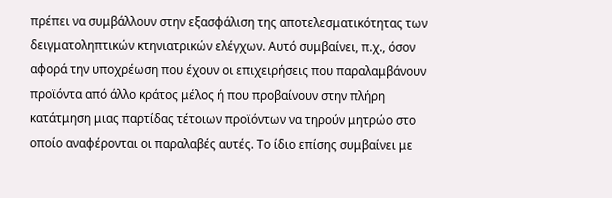πρέπει να συμβάλλουν στην εξασφάλιση της αποτελεσματικότητας των δειγματοληπτικών κτηνιατρικών ελέγχων. Αυτό συμβαίνει, π.χ., όσον αφορά την υποχρέωση που έχουν οι επιχειρήσεις που παραλαμβάνουν προϊόντα από άλλο κράτος μέλος ή που προβαίνουν στην πλήρη κατάτμηση μιας παρτίδας τέτοιων προϊόντων να τηρούν μητρώο στο οποίο αναφέρονται οι παραλαβές αυτές. Το ίδιο επίσης συμβαίνει με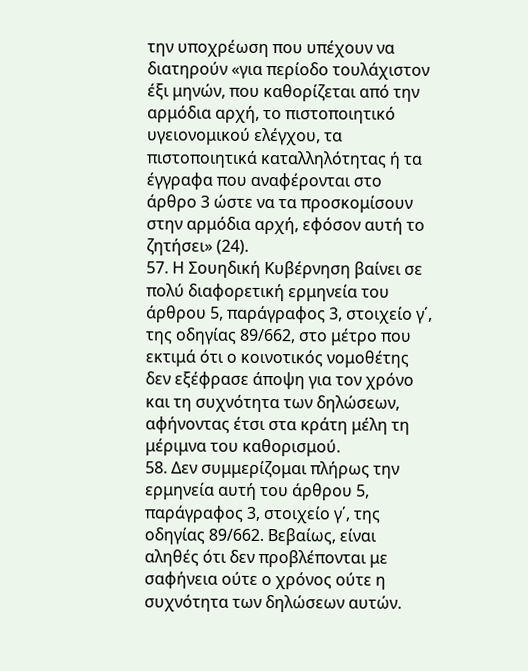την υποχρέωση που υπέχουν να διατηρούν «για περίοδο τουλάχιστον έξι μηνών, που καθορίζεται από την αρμόδια αρχή, το πιστοποιητικό υγειονομικού ελέγχου, τα πιστοποιητικά καταλληλότητας ή τα έγγραφα που αναφέρονται στο άρθρο 3 ώστε να τα προσκομίσουν στην αρμόδια αρχή, εφόσον αυτή το ζητήσει» (24).
57. Η Σουηδική Κυβέρνηση βαίνει σε πολύ διαφορετική ερμηνεία του άρθρου 5, παράγραφος 3, στοιχείο γ΄, της οδηγίας 89/662, στο μέτρο που εκτιμά ότι ο κοινοτικός νομοθέτης δεν εξέφρασε άποψη για τον χρόνο και τη συχνότητα των δηλώσεων, αφήνοντας έτσι στα κράτη μέλη τη μέριμνα του καθορισμού.
58. Δεν συμμερίζομαι πλήρως την ερμηνεία αυτή του άρθρου 5, παράγραφος 3, στοιχείο γ΄, της οδηγίας 89/662. Βεβαίως, είναι αληθές ότι δεν προβλέπονται με σαφήνεια ούτε ο χρόνος ούτε η συχνότητα των δηλώσεων αυτών.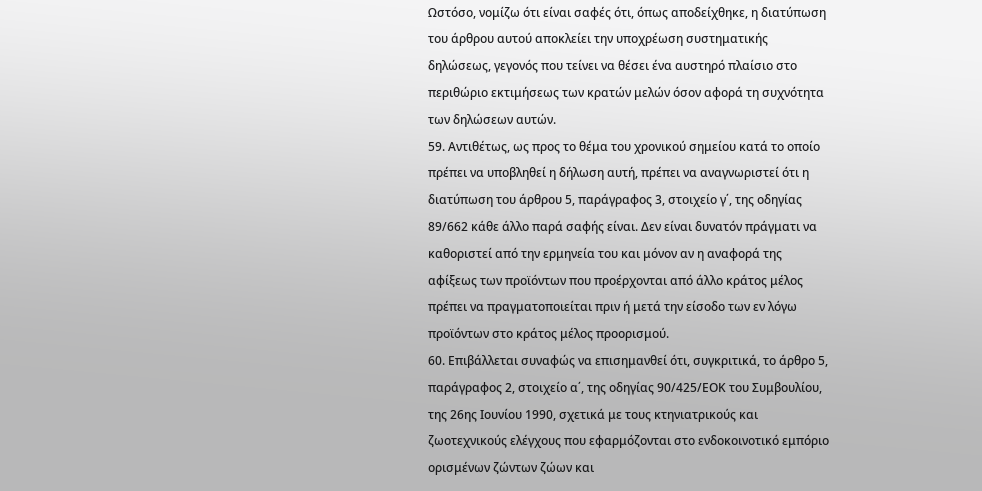Ωστόσο, νομίζω ότι είναι σαφές ότι, όπως αποδείχθηκε, η διατύπωση του άρθρου αυτού αποκλείει την υποχρέωση συστηματικής δηλώσεως, γεγονός που τείνει να θέσει ένα αυστηρό πλαίσιο στο περιθώριο εκτιμήσεως των κρατών μελών όσον αφορά τη συχνότητα των δηλώσεων αυτών.
59. Αντιθέτως, ως προς το θέμα του χρονικού σημείου κατά το οποίο πρέπει να υποβληθεί η δήλωση αυτή, πρέπει να αναγνωριστεί ότι η διατύπωση του άρθρου 5, παράγραφος 3, στοιχείο γ΄, της οδηγίας 89/662 κάθε άλλο παρά σαφής είναι. Δεν είναι δυνατόν πράγματι να καθοριστεί από την ερμηνεία του και μόνον αν η αναφορά της αφίξεως των προϊόντων που προέρχονται από άλλο κράτος μέλος πρέπει να πραγματοποιείται πριν ή μετά την είσοδο των εν λόγω προϊόντων στο κράτος μέλος προορισμού.
60. Επιβάλλεται συναφώς να επισημανθεί ότι, συγκριτικά, το άρθρο 5, παράγραφος 2, στοιχείο α΄, της οδηγίας 90/425/ΕΟΚ του Συμβουλίου, της 26ης Ιουνίου 1990, σχετικά με τους κτηνιατρικούς και ζωοτεχνικούς ελέγχους που εφαρμόζονται στο ενδοκοινοτικό εμπόριο ορισμένων ζώντων ζώων και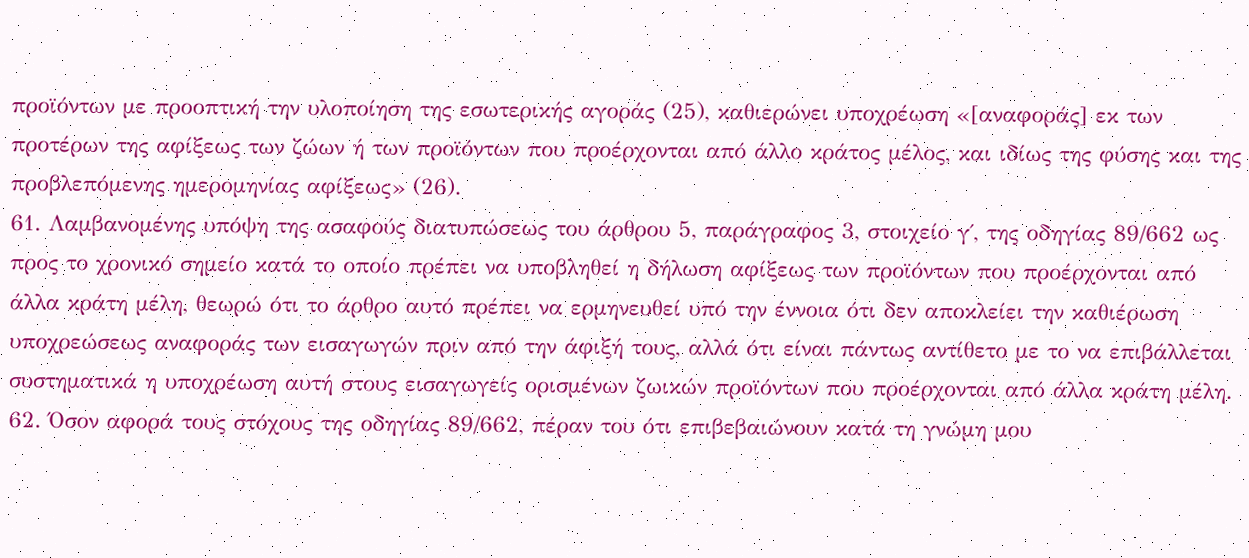προϊόντων με προοπτική την υλοποίηση της εσωτερικής αγοράς (25), καθιερώνει υποχρέωση «[αναφοράς] εκ των προτέρων της αφίξεως των ζώων ή των προϊόντων που προέρχονται από άλλο κράτος μέλος, και ιδίως της φύσης και της προβλεπόμενης ημερομηνίας αφίξεως» (26).
61. Λαμβανομένης υπόψη της ασαφούς διατυπώσεως του άρθρου 5, παράγραφος 3, στοιχείο γ΄, της οδηγίας 89/662 ως προς το χρονικό σημείο κατά το οποίο πρέπει να υποβληθεί η δήλωση αφίξεως των προϊόντων που προέρχονται από άλλα κράτη μέλη, θεωρώ ότι το άρθρο αυτό πρέπει να ερμηνευθεί υπό την έννοια ότι δεν αποκλείει την καθιέρωση υποχρεώσεως αναφοράς των εισαγωγών πριν από την άφιξή τους, αλλά ότι είναι πάντως αντίθετο με το να επιβάλλεται συστηματικά η υποχρέωση αυτή στους εισαγωγείς ορισμένων ζωικών προϊόντων που προέρχονται από άλλα κράτη μέλη.
62. Όσον αφορά τους στόχους της οδηγίας 89/662, πέραν του ότι επιβεβαιώνουν κατά τη γνώμη μου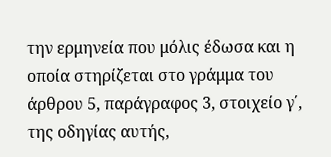την ερμηνεία που μόλις έδωσα και η οποία στηρίζεται στο γράμμα του άρθρου 5, παράγραφος 3, στοιχείο γ΄, της οδηγίας αυτής,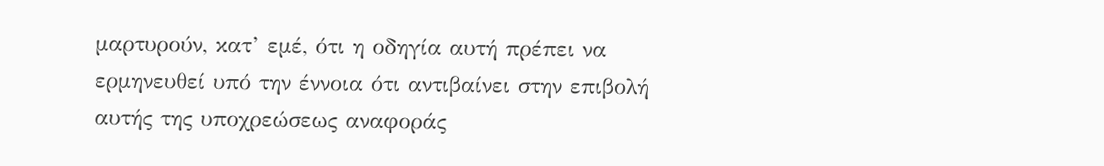μαρτυρούν, κατ’ εμέ, ότι η οδηγία αυτή πρέπει να ερμηνευθεί υπό την έννοια ότι αντιβαίνει στην επιβολή αυτής της υποχρεώσεως αναφοράς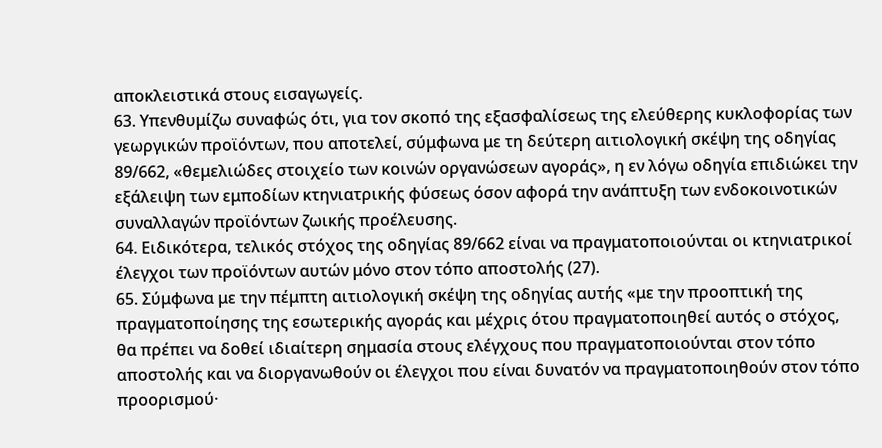αποκλειστικά στους εισαγωγείς.
63. Υπενθυμίζω συναφώς ότι, για τον σκοπό της εξασφαλίσεως της ελεύθερης κυκλοφορίας των γεωργικών προϊόντων, που αποτελεί, σύμφωνα με τη δεύτερη αιτιολογική σκέψη της οδηγίας 89/662, «θεμελιώδες στοιχείο των κοινών οργανώσεων αγοράς», η εν λόγω οδηγία επιδιώκει την εξάλειψη των εμποδίων κτηνιατρικής φύσεως όσον αφορά την ανάπτυξη των ενδοκοινοτικών συναλλαγών προϊόντων ζωικής προέλευσης.
64. Ειδικότερα, τελικός στόχος της οδηγίας 89/662 είναι να πραγματοποιούνται οι κτηνιατρικοί έλεγχοι των προϊόντων αυτών μόνο στον τόπο αποστολής (27).
65. Σύμφωνα με την πέμπτη αιτιολογική σκέψη της οδηγίας αυτής «με την προοπτική της πραγματοποίησης της εσωτερικής αγοράς και μέχρις ότου πραγματοποιηθεί αυτός ο στόχος, θα πρέπει να δοθεί ιδιαίτερη σημασία στους ελέγχους που πραγματοποιούνται στον τόπο αποστολής και να διοργανωθούν οι έλεγχοι που είναι δυνατόν να πραγματοποιηθούν στον τόπο προορισμού·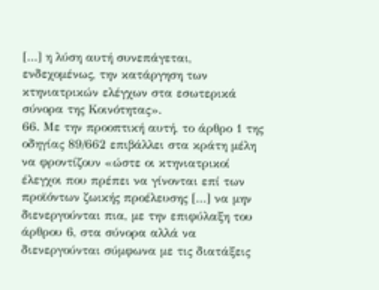[…] η λύση αυτή συνεπάγεται, ενδεχομένως, την κατάργηση των κτηνιατρικών ελέγχων στα εσωτερικά σύνορα της Κοινότητας».
66. Με την προοπτική αυτή, το άρθρο 1 της οδηγίας 89/662 επιβάλλει στα κράτη μέλη να φροντίζουν «ώστε οι κτηνιατρικοί έλεγχοι που πρέπει να γίνονται επί των προϊόντων ζωικής προέλευσης […] να μην διενεργούνται πια, με την επιφύλαξη του άρθρου 6, στα σύνορα αλλά να διενεργούνται σύμφωνα με τις διατάξεις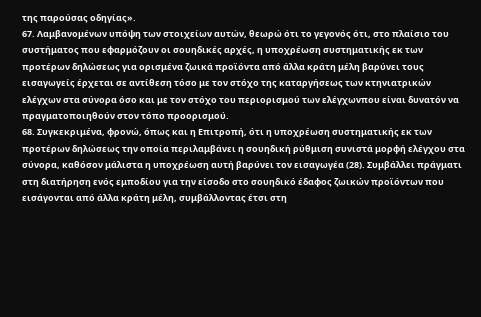της παρούσας οδηγίας».
67. Λαμβανομένων υπόψη των στοιχείων αυτών, θεωρώ ότι το γεγονός ότι, στο πλαίσιο του συστήματος που εφαρμόζουν οι σουηδικές αρχές, η υποχρέωση συστηματικής εκ των προτέρων δηλώσεως για ορισμένα ζωικά προϊόντα από άλλα κράτη μέλη βαρύνει τους εισαγωγείς έρχεται σε αντίθεση τόσο με τον στόχο της καταργήσεως των κτηνιατρικών ελέγχων στα σύνορα όσο και με τον στόχο του περιορισμού των ελέγχωνπου είναι δυνατόν να πραγματοποιηθούν στον τόπο προορισμού.
68. Συγκεκριμένα, φρονώ, όπως και η Επιτροπή, ότι η υποχρέωση συστηματικής εκ των προτέρων δηλώσεως την οποία περιλαμβάνει η σουηδική ρύθμιση συνιστά μορφή ελέγχου στα σύνορα, καθόσον μάλιστα η υποχρέωση αυτή βαρύνει τον εισαγωγέα (28). Συμβάλλει πράγματι στη διατήρηση ενός εμποδίου για την είσοδο στο σουηδικό έδαφος ζωικών προϊόντων που εισάγονται από άλλα κράτη μέλη, συμβάλλοντας έτσι στη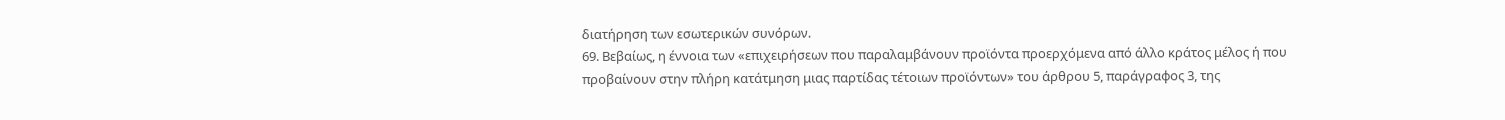διατήρηση των εσωτερικών συνόρων.
69. Βεβαίως, η έννοια των «επιχειρήσεων που παραλαμβάνουν προϊόντα προερχόμενα από άλλο κράτος μέλος ή που προβαίνουν στην πλήρη κατάτμηση μιας παρτίδας τέτοιων προϊόντων» του άρθρου 5, παράγραφος 3, της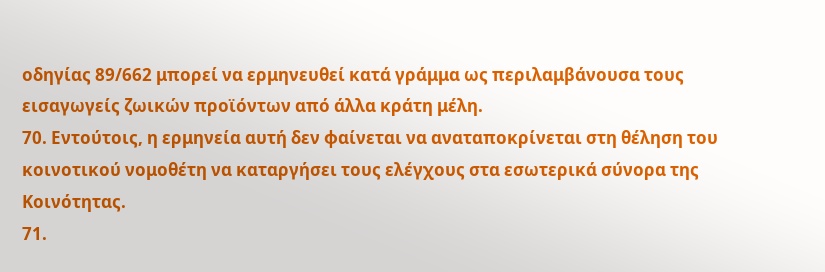οδηγίας 89/662 μπορεί να ερμηνευθεί κατά γράμμα ως περιλαμβάνουσα τους εισαγωγείς ζωικών προϊόντων από άλλα κράτη μέλη.
70. Εντούτοις, η ερμηνεία αυτή δεν φαίνεται να αναταποκρίνεται στη θέληση του κοινοτικού νομοθέτη να καταργήσει τους ελέγχους στα εσωτερικά σύνορα της Κοινότητας.
71.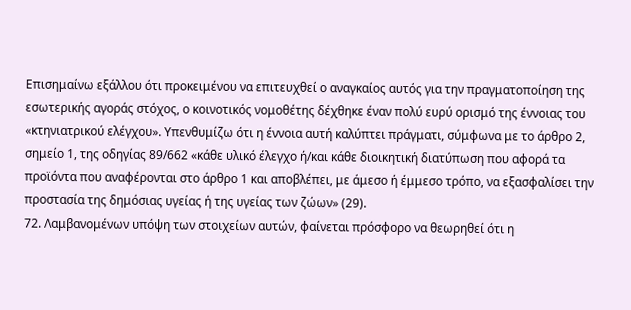Επισημαίνω εξάλλου ότι προκειμένου να επιτευχθεί ο αναγκαίος αυτός για την πραγματοποίηση της εσωτερικής αγοράς στόχος, ο κοινοτικός νομοθέτης δέχθηκε έναν πολύ ευρύ ορισμό της έννοιας του «κτηνιατρικού ελέγχου». Υπενθυμίζω ότι η έννοια αυτή καλύπτει πράγματι, σύμφωνα με το άρθρο 2, σημείο 1, της οδηγίας 89/662 «κάθε υλικό έλεγχο ή/και κάθε διοικητική διατύπωση που αφορά τα προϊόντα που αναφέρονται στο άρθρο 1 και αποβλέπει, με άμεσο ή έμμεσο τρόπο, να εξασφαλίσει την προστασία της δημόσιας υγείας ή της υγείας των ζώων» (29).
72. Λαμβανομένων υπόψη των στοιχείων αυτών, φαίνεται πρόσφορο να θεωρηθεί ότι η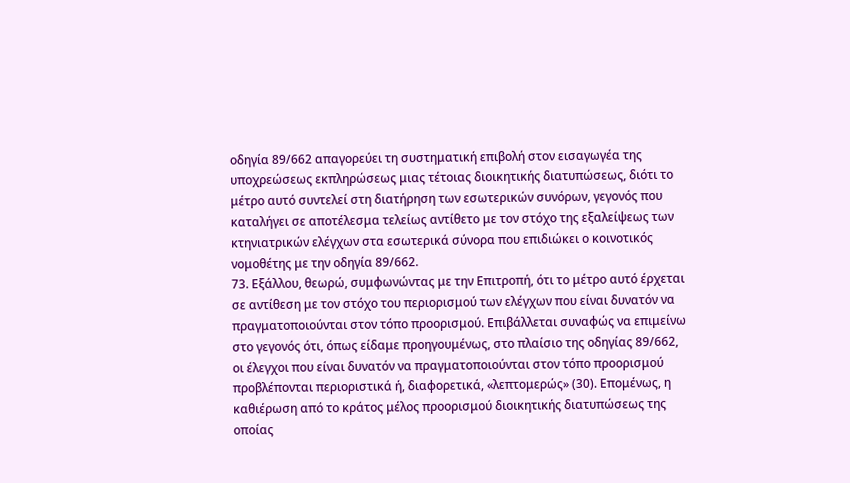οδηγία 89/662 απαγορεύει τη συστηματική επιβολή στον εισαγωγέα της υποχρεώσεως εκπληρώσεως μιας τέτοιας διοικητικής διατυπώσεως, διότι το μέτρο αυτό συντελεί στη διατήρηση των εσωτερικών συνόρων, γεγονός που καταλήγει σε αποτέλεσμα τελείως αντίθετο με τον στόχο της εξαλείψεως των κτηνιατρικών ελέγχων στα εσωτερικά σύνορα που επιδιώκει ο κοινοτικός νομοθέτης με την οδηγία 89/662.
73. Εξάλλου, θεωρώ, συμφωνώντας με την Επιτροπή, ότι το μέτρο αυτό έρχεται σε αντίθεση με τον στόχο του περιορισμού των ελέγχων που είναι δυνατόν να πραγματοποιούνται στον τόπο προορισμού. Επιβάλλεται συναφώς να επιμείνω στο γεγονός ότι, όπως είδαμε προηγουμένως, στο πλαίσιο της οδηγίας 89/662, οι έλεγχοι που είναι δυνατόν να πραγματοποιούνται στον τόπο προορισμού προβλέπονται περιοριστικά ή, διαφορετικά, «λεπτομερώς» (30). Επομένως, η καθιέρωση από το κράτος μέλος προορισμού διοικητικής διατυπώσεως της οποίας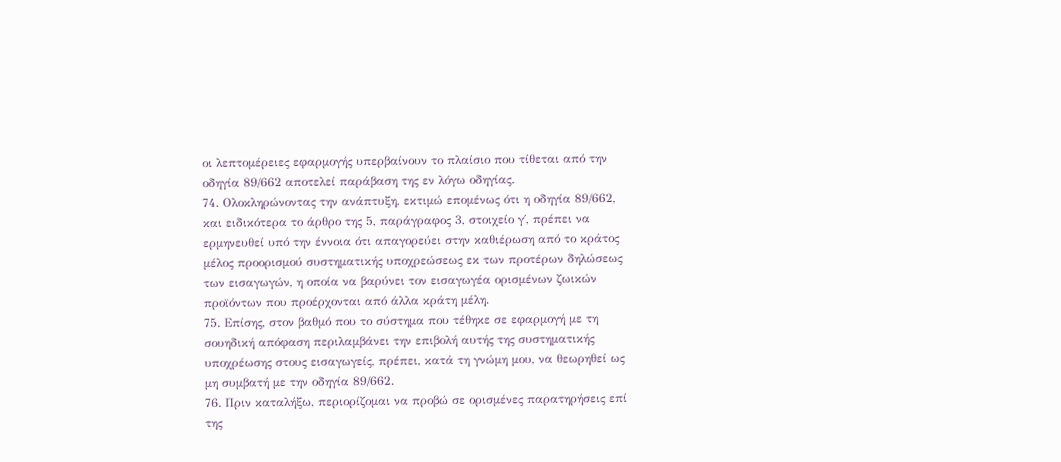οι λεπτομέρειες εφαρμογής υπερβαίνουν το πλαίσιο που τίθεται από την οδηγία 89/662 αποτελεί παράβαση της εν λόγω οδηγίας.
74. Ολοκληρώνοντας την ανάπτυξη, εκτιμώ επομένως ότι η οδηγία 89/662, και ειδικότερα το άρθρο της 5, παράγραφος 3, στοιχείο γ΄, πρέπει να ερμηνευθεί υπό την έννοια ότι απαγορεύει στην καθιέρωση από το κράτος μέλος προορισμού συστηματικής υποχρεώσεως εκ των προτέρων δηλώσεως των εισαγωγών, η οποία να βαρύνει τον εισαγωγέα ορισμένων ζωικών προϊόντων που προέρχονται από άλλα κράτη μέλη.
75. Επίσης, στον βαθμό που το σύστημα που τέθηκε σε εφαρμογή με τη σουηδική απόφαση περιλαμβάνει την επιβολή αυτής της συστηματικής υποχρέωσης στους εισαγωγείς, πρέπει, κατά τη γνώμη μου, να θεωρηθεί ως μη συμβατή με την οδηγία 89/662.
76. Πριν καταλήξω, περιορίζομαι να προβώ σε ορισμένες παρατηρήσεις επί της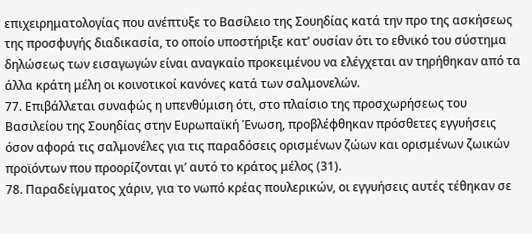επιχειρηματολογίας που ανέπτυξε το Βασίλειο της Σουηδίας κατά την προ της ασκήσεως της προσφυγής διαδικασία, το οποίο υποστήριξε κατ’ ουσίαν ότι το εθνικό του σύστημα δηλώσεως των εισαγωγών είναι αναγκαίο προκειμένου να ελέγχεται αν τηρήθηκαν από τα άλλα κράτη μέλη οι κοινοτικοί κανόνες κατά των σαλμονελών.
77. Επιβάλλεται συναφώς η υπενθύμιση ότι, στο πλαίσιο της προσχωρήσεως του Βασιλείου της Σουηδίας στην Ευρωπαϊκή Ένωση, προβλέφθηκαν πρόσθετες εγγυήσεις όσον αφορά τις σαλμονέλες για τις παραδόσεις ορισμένων ζώων και ορισμένων ζωικών προϊόντων που προορίζονται γι’ αυτό το κράτος μέλος (31).
78. Παραδείγματος χάριν, για το νωπό κρέας πουλερικών, οι εγγυήσεις αυτές τέθηκαν σε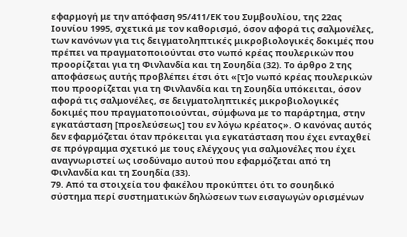εφαρμογή με την απόφαση 95/411/ΕΚ του Συμβουλίου, της 22ας Ιουνίου 1995, σχετικά με τον καθορισμό, όσον αφορά τις σαλμονέλες, των κανόνων για τις δειγματοληπτικές μικροβιολογικές δοκιμές που πρέπει να πραγματοποιούνται στο νωπό κρέας πουλερικών που προορίζεται για τη Φινλανδία και τη Σουηδία (32). Το άρθρο 2 της αποφάσεως αυτής προβλέπει έτσι ότι «[τ]ο νωπό κρέας πουλερικών που προορίζεται για τη Φινλανδία και τη Σουηδία υπόκειται, όσον αφορά τις σαλμονέλες, σε δειγματοληπτικές μικροβιολογικές δοκιμές που πραγματοποιούνται, σύμφωνα με το παράρτημα, στην εγκατάσταση [προελεύσεως] του εν λόγω κρέατος». Ο κανόνας αυτός δεν εφαρμόζεται όταν πρόκειται για εγκατάσταση που έχει ενταχθεί σε πρόγραμμα σχετικό με τους ελέγχους για σαλμονέλες που έχει αναγνωριστεί ως ισοδύναμο αυτού που εφαρμόζεται από τη Φινλανδία και τη Σουηδία (33).
79. Από τα στοιχεία του φακέλου προκύπτει ότι το σουηδικό σύστημα περί συστηματικών δηλώσεων των εισαγωγών ορισμένων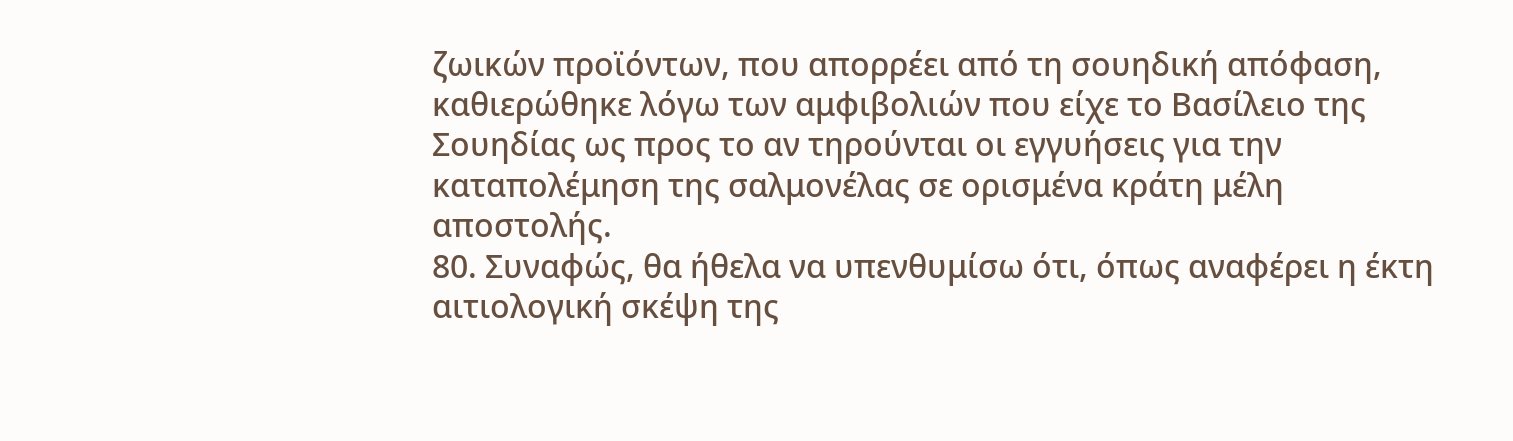ζωικών προϊόντων, που απορρέει από τη σουηδική απόφαση, καθιερώθηκε λόγω των αμφιβολιών που είχε το Βασίλειο της Σουηδίας ως προς το αν τηρούνται οι εγγυήσεις για την καταπολέμηση της σαλμονέλας σε ορισμένα κράτη μέλη αποστολής.
80. Συναφώς, θα ήθελα να υπενθυμίσω ότι, όπως αναφέρει η έκτη αιτιολογική σκέψη της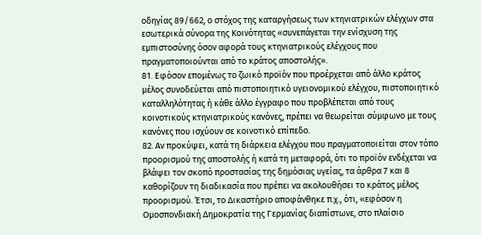οδηγίας 89/662, ο στόχος της καταργήσεως των κτηνιατρικών ελέγχων στα εσωτερικά σύνορα της Κοινότητας «συνεπάγεται την ενίσχυση της εμπιστοσύνης όσον αφορά τους κτηνιατρικούς ελέγχους που πραγματοποιούνται από το κράτος αποστολής».
81. Εφόσον επομένως το ζωικό προϊόν που προέρχεται από άλλο κράτος μέλος συνοδεύεται από πιστοποιητικό υγειονομικού ελέγχου, πιστοποιητικό καταλληλότητας ή κάθε άλλο έγγραφο που προβλέπεται από τους κοινοτικούς κτηνιατρικούς κανόνες, πρέπει να θεωρείται σύμφωνο με τους κανόνες που ισχύουν σε κοινοτικό επίπεδο.
82. Αν προκύψει, κατά τη διάρκεια ελέγχου που πραγματοποιείται στον τόπο προορισμού της αποστολής ή κατά τη μεταφορά, ότι το προϊόν ενδέχεται να βλάψει τον σκοπό προστασίας της δημόσιας υγείας, τα άρθρα 7 και 8 καθορίζουν τη διαδικασία που πρέπει να ακολουθήσει το κράτος μέλος προορισμού. Έτσι, το Δικαστήριο αποφάνθηκε π.χ., ότι, «εφόσον η Ομοσπονδιακή Δημοκρατία της Γερμανίας διαπίστωνε, στο πλαίσιο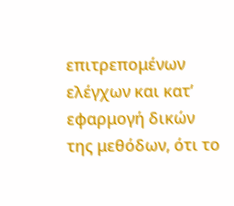επιτρεπομένων ελέγχων και κατ’ εφαρμογή δικών της μεθόδων, ότι το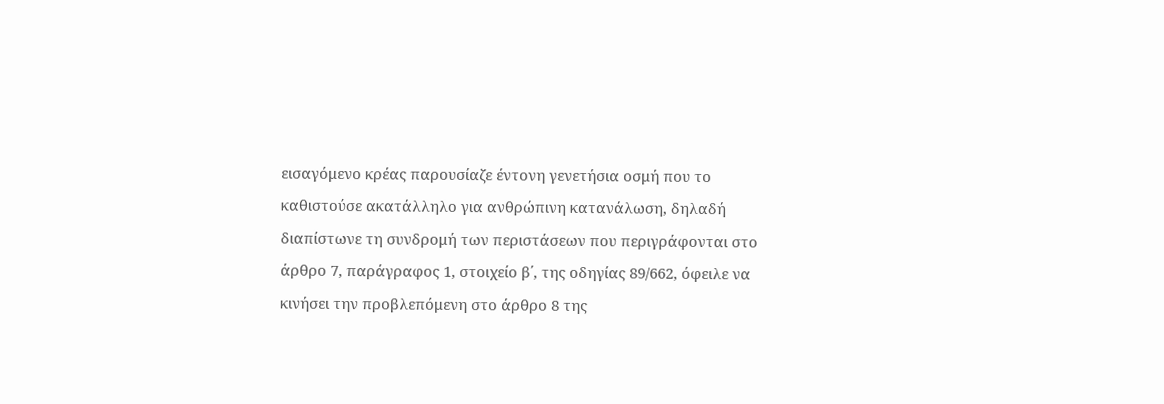εισαγόμενο κρέας παρουσίαζε έντονη γενετήσια οσμή που το καθιστούσε ακατάλληλο για ανθρώπινη κατανάλωση, δηλαδή διαπίστωνε τη συνδρομή των περιστάσεων που περιγράφονται στο άρθρο 7, παράγραφος 1, στοιχείο β΄, της οδηγίας 89/662, όφειλε να κινήσει την προβλεπόμενη στο άρθρο 8 της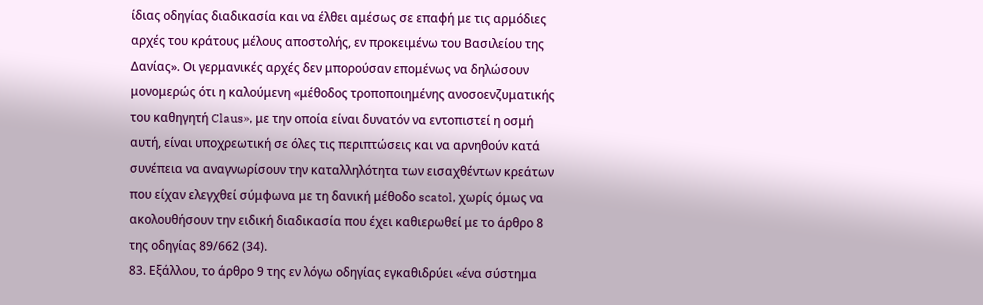ίδιας οδηγίας διαδικασία και να έλθει αμέσως σε επαφή με τις αρμόδιες αρχές του κράτους μέλους αποστολής, εν προκειμένω του Βασιλείου της Δανίας». Οι γερμανικές αρχές δεν μπορούσαν επομένως να δηλώσουν μονομερώς ότι η καλούμενη «μέθοδος τροποποιημένης ανοσοενζυματικής του καθηγητή Claus», με την οποία είναι δυνατόν να εντοπιστεί η οσμή αυτή, είναι υποχρεωτική σε όλες τις περιπτώσεις και να αρνηθούν κατά συνέπεια να αναγνωρίσουν την καταλληλότητα των εισαχθέντων κρεάτων που είχαν ελεγχθεί σύμφωνα με τη δανική μέθοδο scatol, χωρίς όμως να ακολουθήσουν την ειδική διαδικασία που έχει καθιερωθεί με το άρθρο 8 της οδηγίας 89/662 (34).
83. Εξάλλου, το άρθρο 9 της εν λόγω οδηγίας εγκαθιδρύει «ένα σύστημα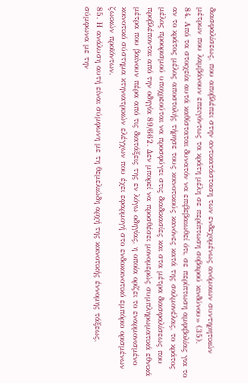διασφαλίσεως, που αποβλέπει στην αντικατάσταση των ενδεχομένως ανόμοιων συντηρητικών μέτρων που λαμβάνουν επειγόντως τα κράτη μέλη σε περίπτωση σοβαρού κινδύνου» (35).
84. Από τα στοιχεία αυτά καθίσταται δυνατόν να επιβεβαιωθεί ότι, σε περίπτωση αμφιβολίας για το αν το κράτος μέλος αποστολής τήρησε τους κοινοτικούς κανόνες κατά της σαλμονέλας, το κράτος μέλος προορισμού υποχρεούται να προσφύγει στις διαδικασίες και στα μέτρα διασφαλίσεως που προβλέπονται από την οδηγία 89/662. Δεν μπορεί να προσθέσει μονομερώς συμπληρωματικά εθνικά μέτρα που βαίνουν πέρα από τις διατάξεις της εν λόγω οδηγίας, η οποία ορίζει το εναρμονισμένο κοινοτικό σύστημα κτηνιατρικών ελέγχων που έχει εφαρμογή στο ενδοκοινοτικό εμπόριο ορισμένων ζωικών προϊόντων.
85. Η ανάλυση αυτή είναι σύμφωνη με τη θεμελιώδη αρχή της κοινοτικής έννομης τάξεως, σύμφωνα με την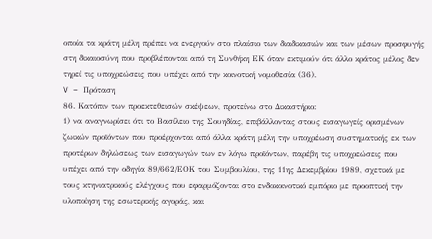οποία τα κράτη μέλη πρέπει να ενεργούν στο πλαίσιο των διαδικασιών και των μέσων προσφυγής στη δικαιοσύνη που προβλέπονται από τη Συνθήκη ΕΚ όταν εκτιμούν ότι άλλο κράτος μέλος δεν τηρεί τις υποχρεώσεις που υπέχει από την κοινοτική νομοθεσία (36).
V – Πρόταση
86. Κατόπιν των προεκτεθεισών σκέψεων, προτείνω στο Δικαστήριο:
1) να αναγνωρίσει ότι το Βασίλειο της Σουηδίας, επιβάλλοντας στους εισαγωγείς ορισμένων ζωικών προϊόντων που προέρχονται από άλλα κράτη μέλη την υποχρέωση συστηματικής εκ των προτέρων δηλώσεως των εισαγωγών των εν λόγω προϊόντων, παρέβη τις υποχρεώσεις που υπέχει από την οδηγία 89/662/ΕΟΚ του Συμβουλίου, της 11ης Δεκεμβρίου 1989, σχετικά με τους κτηνιατρικούς ελέγχους που εφαρμόζονται στο ενδοκοινοτικό εμπόριο με προοπτική την υλοποίηση της εσωτερικής αγοράς, και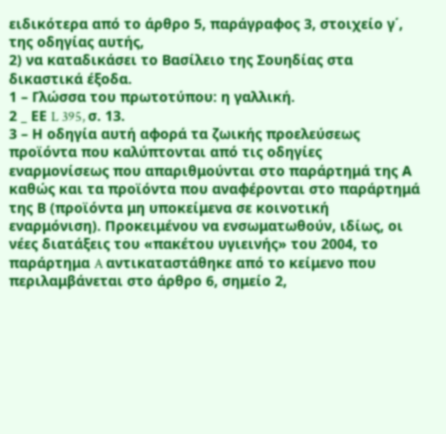ειδικότερα από το άρθρο 5, παράγραφος 3, στοιχείο γ΄, της οδηγίας αυτής,
2) να καταδικάσει το Βασίλειο της Σουηδίας στα δικαστικά έξοδα.
1 – Γλώσσα του πρωτοτύπου: η γαλλική.
2 _ ΕΕ L 395, σ. 13.
3 – Η οδηγία αυτή αφορά τα ζωικής προελεύσεως προϊόντα που καλύπτονται από τις οδηγίες εναρμονίσεως που απαριθμούνται στο παράρτημά της Α καθώς και τα προϊόντα που αναφέρονται στο παράρτημά της Β (προϊόντα μη υποκείμενα σε κοινοτική εναρμόνιση). Προκειμένου να ενσωματωθούν, ιδίως, οι νέες διατάξεις του «πακέτου υγιεινής» του 2004, το παράρτημα A αντικαταστάθηκε από το κείμενο που περιλαμβάνεται στο άρθρο 6, σημείο 2,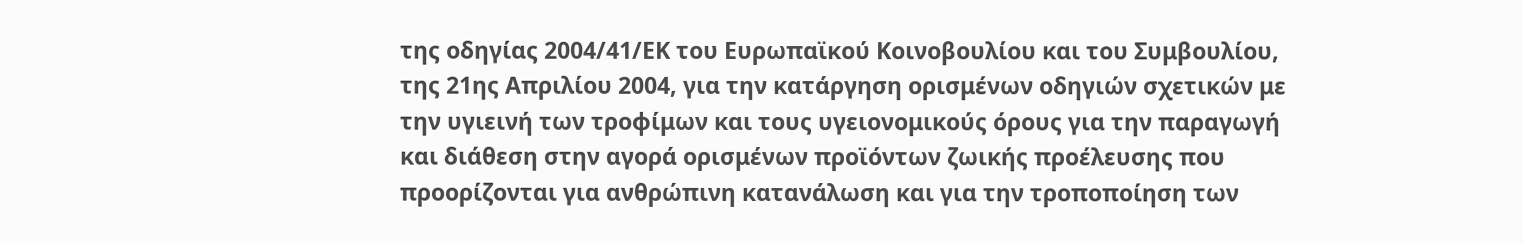της οδηγίας 2004/41/ΕΚ του Ευρωπαϊκού Κοινοβουλίου και του Συμβουλίου, της 21ης Απριλίου 2004, για την κατάργηση ορισμένων οδηγιών σχετικών με την υγιεινή των τροφίμων και τους υγειονομικούς όρους για την παραγωγή και διάθεση στην αγορά ορισμένων προϊόντων ζωικής προέλευσης που προορίζονται για ανθρώπινη κατανάλωση και για την τροποποίηση των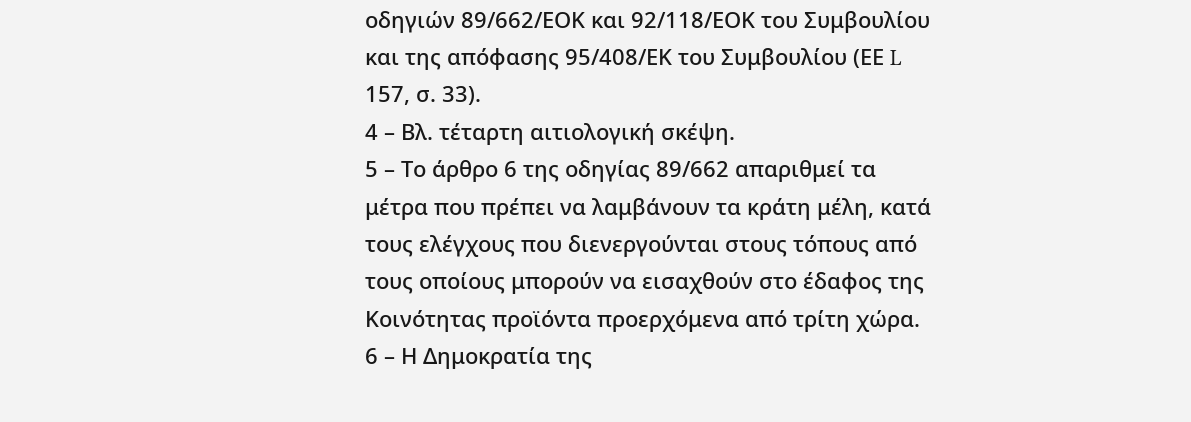οδηγιών 89/662/ΕΟΚ και 92/118/ΕΟΚ του Συμβουλίου και της απόφασης 95/408/ΕΚ του Συμβουλίου (ΕΕ L 157, σ. 33).
4 – Βλ. τέταρτη αιτιολογική σκέψη.
5 – Το άρθρο 6 της οδηγίας 89/662 απαριθμεί τα μέτρα που πρέπει να λαμβάνουν τα κράτη μέλη, κατά τους ελέγχους που διενεργούνται στους τόπους από τους οποίους μπορούν να εισαχθούν στο έδαφος της Κοινότητας προϊόντα προερχόμενα από τρίτη χώρα.
6 – Η Δημοκρατία της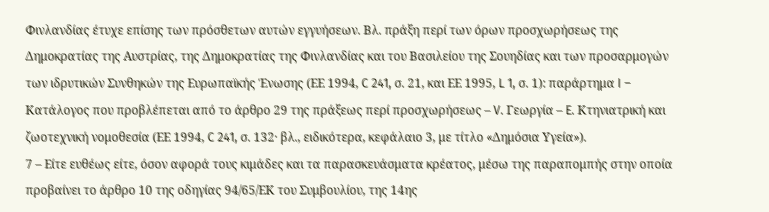Φινλανδίας έτυχε επίσης των πρόσθετων αυτών εγγυήσεων. Βλ. πράξη περί των όρων προσχωρήσεως της Δημοκρατίας της Αυστρίας, της Δημοκρατίας της Φινλανδίας και του Βασιλείου της Σουηδίας και των προσαρμογών των ιδρυτικών Συνθηκών της Ευρωπαϊκής Ένωσης (ΕΕ 1994, C 241, σ. 21, και ΕΕ 1995, L 1, σ. 1): παράρτημα I – Κατάλογος που προβλέπεται από το άρθρο 29 της πράξεως περί προσχωρήσεως – V. Γεωργία – E. Κτηνιατρική και ζωοτεχνική νομοθεσία (ΕΕ 1994, C 241, σ. 132· βλ., ειδικότερα, κεφάλαιο 3, με τίτλο «Δημόσια Υγεία»).
7 – Είτε ευθέως είτε, όσον αφορά τους κιμάδες και τα παρασκευάσματα κρέατος, μέσω της παραπομπής στην οποία προβαίνει το άρθρο 10 της οδηγίας 94/65/ΕΚ του Συμβουλίου, της 14ης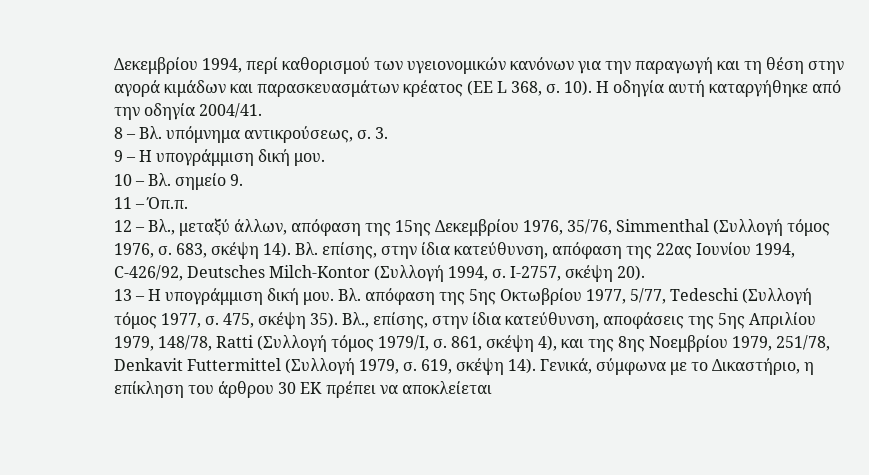Δεκεμβρίου 1994, περί καθορισμού των υγειονομικών κανόνων για την παραγωγή και τη θέση στην αγορά κιμάδων και παρασκευασμάτων κρέατος (ΕΕ L 368, σ. 10). Η οδηγία αυτή καταργήθηκε από την οδηγία 2004/41.
8 – Βλ. υπόμνημα αντικρούσεως, σ. 3.
9 – Η υπογράμμιση δική μου.
10 – Βλ. σημείο 9.
11 – Όπ.π.
12 – Βλ., μεταξύ άλλων, απόφαση της 15ης Δεκεμβρίου 1976, 35/76, Simmenthal (Συλλογή τόμος 1976, σ. 683, σκέψη 14). Βλ. επίσης, στην ίδια κατεύθυνση, απόφαση της 22ας Ιουνίου 1994, C-426/92, Deutsches Milch-Kontor (Συλλογή 1994, σ. I-2757, σκέψη 20).
13 – Η υπογράμμιση δική μου. Βλ. απόφαση της 5ης Οκτωβρίου 1977, 5/77, Tedeschi (Συλλογή τόμος 1977, σ. 475, σκέψη 35). Βλ., επίσης, στην ίδια κατεύθυνση, αποφάσεις της 5ης Απριλίου 1979, 148/78, Ratti (Συλλογή τόμος 1979/I, σ. 861, σκέψη 4), και της 8ης Νοεμβρίου 1979, 251/78, Denkavit Futtermittel (Συλλογή 1979, σ. 619, σκέψη 14). Γενικά, σύμφωνα με το Δικαστήριο, η επίκληση του άρθρου 30 ΕΚ πρέπει να αποκλείεται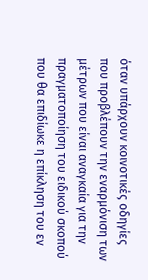όταν υπάρχουν κοινοτικές οδηγίες που προβλέπουν την εναρμόνιση των μέτρων που είναι αναγκαία για την πραγματοποίηση του ειδικού σκοπού που θα επιδίωκε η επίκληση του εν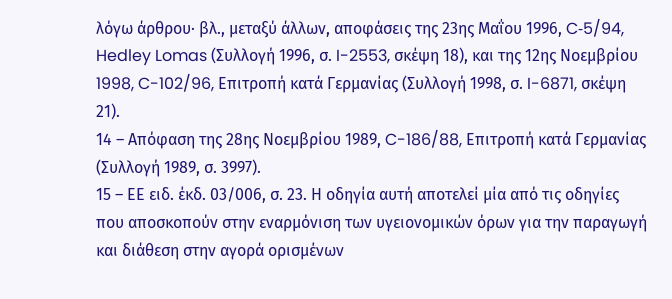λόγω άρθρου· βλ., μεταξύ άλλων, αποφάσεις της 23ης Μαΐου 1996, C‑5/94, Hedley Lomas (Συλλογή 1996, σ. I-2553, σκέψη 18), και της 12ης Νοεμβρίου 1998, C-102/96, Επιτροπή κατά Γερμανίας (Συλλογή 1998, σ. I-6871, σκέψη 21).
14 – Απόφαση της 28ης Νοεμβρίου 1989, C-186/88, Επιτροπή κατά Γερμανίας (Συλλογή 1989, σ. 3997).
15 – ΕΕ ειδ. έκδ. 03/006, σ. 23. Η οδηγία αυτή αποτελεί μία από τις οδηγίες που αποσκοπούν στην εναρμόνιση των υγειονομικών όρων για την παραγωγή και διάθεση στην αγορά ορισμένων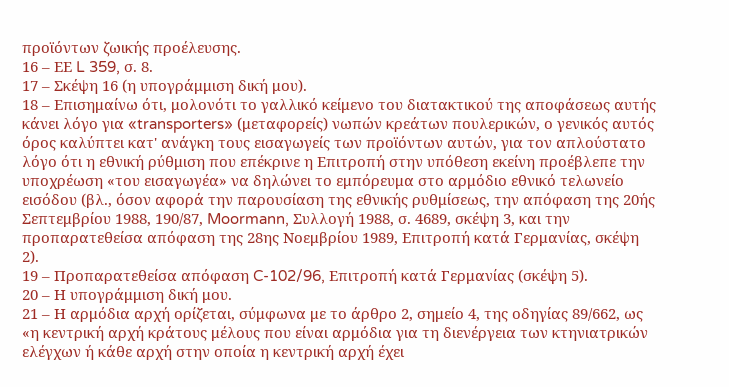προϊόντων ζωικής προέλευσης.
16 – ΕΕ L 359, σ. 8.
17 – Σκέψη 16 (η υπογράμμιση δική μου).
18 – Επισημαίνω ότι, μολονότι το γαλλικό κείμενο του διατακτικού της αποφάσεως αυτής κάνει λόγο για «transporters» (μεταφορείς) νωπών κρεάτων πουλερικών, ο γενικός αυτός όρος καλύπτει κατ' ανάγκη τους εισαγωγείς των προϊόντων αυτών, για τον απλούστατο λόγο ότι η εθνική ρύθμιση που επέκρινε η Επιτροπή στην υπόθεση εκείνη προέβλεπε την υποχρέωση «του εισαγωγέα» να δηλώνει το εμπόρευμα στο αρμόδιο εθνικό τελωνείο εισόδου (βλ., όσον αφορά την παρουσίαση της εθνικής ρυθμίσεως, την απόφαση της 20ής Σεπτεμβρίου 1988, 190/87, Moormann, Συλλογή 1988, σ. 4689, σκέψη 3, και την προπαρατεθείσα απόφαση της 28ης Νοεμβρίου 1989, Επιτροπή κατά Γερμανίας, σκέψη 2).
19 – Προπαρατεθείσα απόφαση C-102/96, Επιτροπή κατά Γερμανίας (σκέψη 5).
20 – Η υπογράμμιση δική μου.
21 – Η αρμόδια αρχή ορίζεται, σύμφωνα με το άρθρο 2, σημείο 4, της οδηγίας 89/662, ως «η κεντρική αρχή κράτους μέλους που είναι αρμόδια για τη διενέργεια των κτηνιατρικών ελέγχων ή κάθε αρχή στην οποία η κεντρική αρχή έχει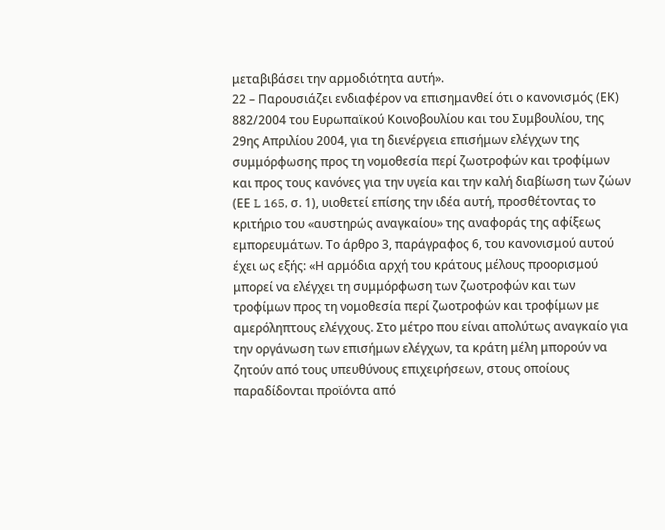μεταβιβάσει την αρμοδιότητα αυτή».
22 – Παρουσιάζει ενδιαφέρον να επισημανθεί ότι ο κανονισμός (ΕΚ) 882/2004 του Ευρωπαϊκού Κοινοβουλίου και του Συμβουλίου, της 29ης Απριλίου 2004, για τη διενέργεια επισήμων ελέγχων της συμμόρφωσης προς τη νομοθεσία περί ζωοτροφών και τροφίμων και προς τους κανόνες για την υγεία και την καλή διαβίωση των ζώων (ΕΕ L 165, σ. 1), υιοθετεί επίσης την ιδέα αυτή, προσθέτοντας το κριτήριο του «αυστηρώς αναγκαίου» της αναφοράς της αφίξεως εμπορευμάτων. Το άρθρο 3, παράγραφος 6, του κανονισμού αυτού έχει ως εξής: «Η αρμόδια αρχή του κράτους μέλους προορισμού μπορεί να ελέγχει τη συμμόρφωση των ζωοτροφών και των τροφίμων προς τη νομοθεσία περί ζωοτροφών και τροφίμων με αμερόληπτους ελέγχους. Στο μέτρο που είναι απολύτως αναγκαίο για την οργάνωση των επισήμων ελέγχων, τα κράτη μέλη μπορούν να ζητούν από τους υπευθύνους επιχειρήσεων, στους οποίους παραδίδονται προϊόντα από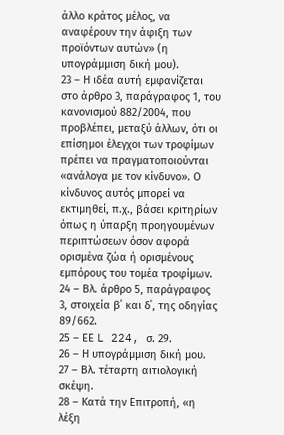άλλο κράτος μέλος, να αναφέρουν την άφιξη των προϊόντων αυτών» (η υπογράμμιση δική μου).
23 – Η ιδέα αυτή εμφανίζεται στο άρθρο 3, παράγραφος 1, του κανονισμού 882/2004, που προβλέπει, μεταξύ άλλων, ότι οι επίσημοι έλεγχοι των τροφίμων πρέπει να πραγματοποιούνται «ανάλογα με τον κίνδυνο». Ο κίνδυνος αυτός μπορεί να εκτιμηθεί, π.χ., βάσει κριτηρίων όπως η ύπαρξη προηγουμένων περιπτώσεων όσον αφορά ορισμένα ζώα ή ορισμένους εμπόρους του τομέα τροφίμων.
24 – Βλ. άρθρο 5, παράγραφος 3, στοιχεία β΄ και δ΄, της οδηγίας 89/662.
25 – ΕΕ L 224, σ. 29.
26 – Η υπογράμμιση δική μου.
27 – Βλ. τέταρτη αιτιολογική σκέψη.
28 – Κατά την Επιτροπή, «η λέξη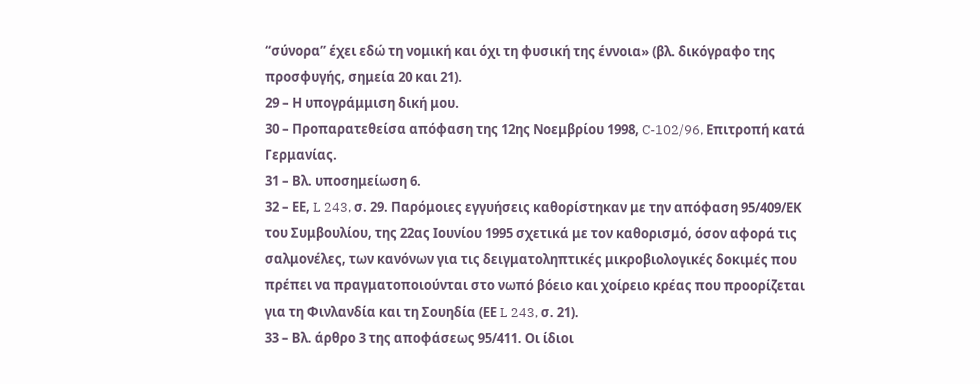“σύνορα” έχει εδώ τη νομική και όχι τη φυσική της έννοια» (βλ. δικόγραφο της προσφυγής, σημεία 20 και 21).
29 – Η υπογράμμιση δική μου.
30 – Προπαρατεθείσα απόφαση της 12ης Νοεμβρίου 1998, C-102/96, Επιτροπή κατά Γερμανίας.
31 – Βλ. υποσημείωση 6.
32 – ΕΕ, L 243, σ. 29. Παρόμοιες εγγυήσεις καθορίστηκαν με την απόφαση 95/409/ΕΚ του Συμβουλίου, της 22ας Ιουνίου 1995 σχετικά με τον καθορισμό, όσον αφορά τις σαλμονέλες, των κανόνων για τις δειγματοληπτικές μικροβιολογικές δοκιμές που πρέπει να πραγματοποιούνται στο νωπό βόειο και χοίρειο κρέας που προορίζεται για τη Φινλανδία και τη Σουηδία (ΕΕ L 243, σ. 21).
33 – Βλ. άρθρο 3 της αποφάσεως 95/411. Οι ίδιοι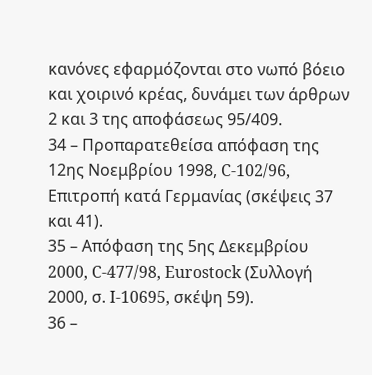κανόνες εφαρμόζονται στο νωπό βόειο και χοιρινό κρέας, δυνάμει των άρθρων 2 και 3 της αποφάσεως 95/409.
34 – Προπαρατεθείσα απόφαση της 12ης Νοεμβρίου 1998, C-102/96, Επιτροπή κατά Γερμανίας (σκέψεις 37 και 41).
35 – Απόφαση της 5ης Δεκεμβρίου 2000, C-477/98, Eurostock (Συλλογή 2000, σ. I-10695, σκέψη 59).
36 –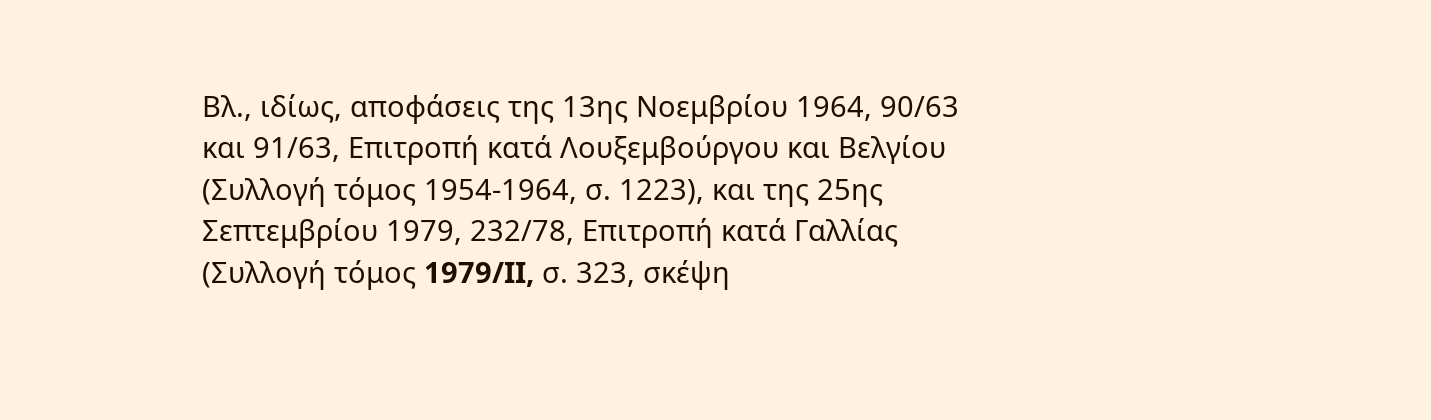Βλ., ιδίως, αποφάσεις της 13ης Νοεμβρίου 1964, 90/63 και 91/63, Επιτροπή κατά Λουξεμβούργου και Βελγίου (Συλλογή τόμος 1954-1964, σ. 1223), και της 25ης Σεπτεμβρίου 1979, 232/78, Επιτροπή κατά Γαλλίας (Συλλογή τόμος 1979/II, σ. 323, σκέψη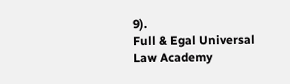9).
Full & Egal Universal Law Academy